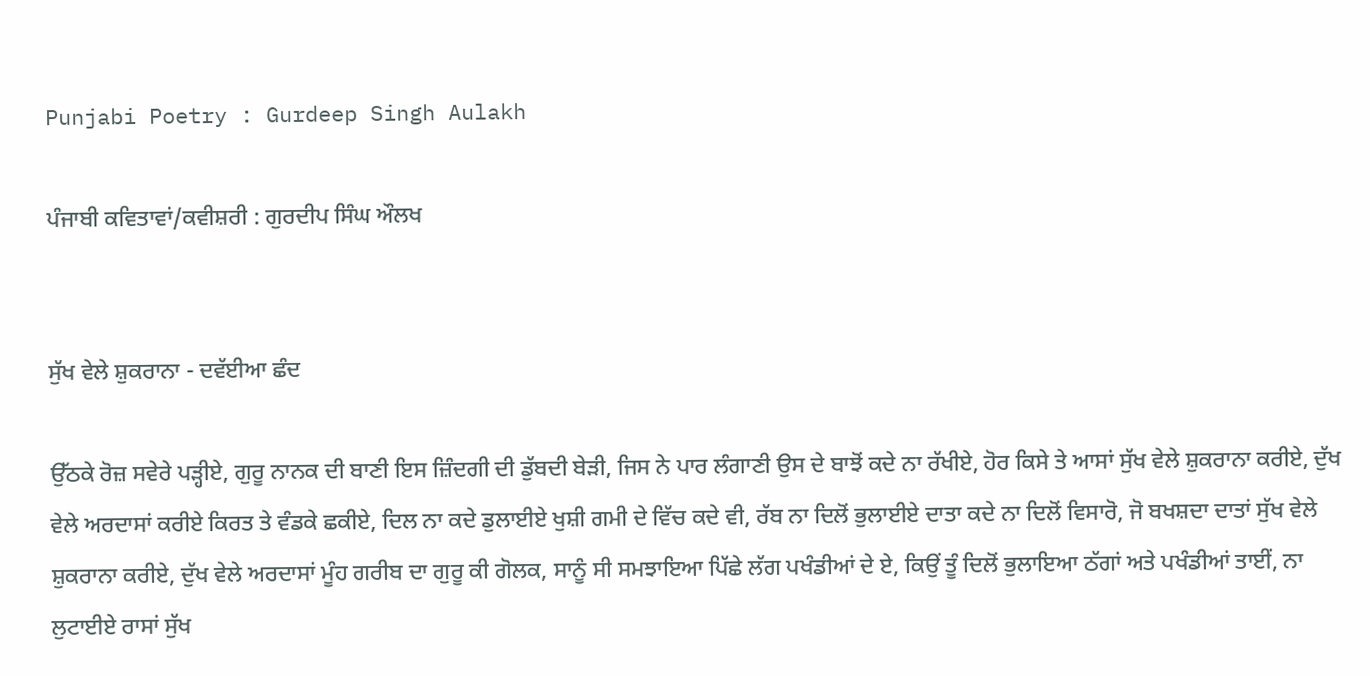Punjabi Poetry : Gurdeep Singh Aulakh

ਪੰਜਾਬੀ ਕਵਿਤਾਵਾਂ/ਕਵੀਸ਼ਰੀ : ਗੁਰਦੀਪ ਸਿੰਘ ਔਲਖ


ਸੁੱਖ ਵੇਲੇ ਸ਼ੁਕਰਾਨਾ - ਦਵੱਈਆ ਛੰਦ

ਉੱਠਕੇ ਰੋਜ਼ ਸਵੇਰੇ ਪੜ੍ਹੀਏ, ਗੁਰੂ ਨਾਨਕ ਦੀ ਬਾਣੀ ਇਸ ਜ਼ਿੰਦਗੀ ਦੀ ਡੁੱਬਦੀ ਬੇੜੀ, ਜਿਸ ਨੇ ਪਾਰ ਲੰਗਾਣੀ ਉਸ ਦੇ ਬਾਝੋਂ ਕਦੇ ਨਾ ਰੱਖੀਏ, ਹੋਰ ਕਿਸੇ ਤੇ ਆਸਾਂ ਸੁੱਖ ਵੇਲੇ ਸ਼ੁਕਰਾਨਾ ਕਰੀਏ, ਦੁੱਖ ਵੇਲੇ ਅਰਦਾਸਾਂ ਕਰੀਏ ਕਿਰਤ ਤੇ ਵੰਡਕੇ ਛਕੀਏ, ਦਿਲ ਨਾ ਕਦੇ ਡੁਲਾਈਏ ਖੁਸ਼ੀ ਗਮੀ ਦੇ ਵਿੱਚ ਕਦੇ ਵੀ, ਰੱਬ ਨਾ ਦਿਲੋਂ ਭੁਲਾਈਏ ਦਾਤਾ ਕਦੇ ਨਾ ਦਿਲੋਂ ਵਿਸਾਰੋ, ਜੋ ਬਖਸ਼ਦਾ ਦਾਤਾਂ ਸੁੱਖ ਵੇਲੇ ਸ਼ੁਕਰਾਨਾ ਕਰੀਏ, ਦੁੱਖ ਵੇਲੇ ਅਰਦਾਸਾਂ ਮੂੰਹ ਗਰੀਬ ਦਾ ਗੁਰੂ ਕੀ ਗੋਲਕ, ਸਾਨੂੰ ਸੀ ਸਮਝਾਇਆ ਪਿੱਛੇ ਲੱਗ ਪਖੰਡੀਆਂ ਦੇ ਏ, ਕਿਉਂ ਤੂੰ ਦਿਲੋਂ ਭੁਲਾਇਆ ਠੱਗਾਂ ਅਤੇ ਪਖੰਡੀਆਂ ਤਾਈਂ, ਨਾ ਲੁਟਾਈਏ ਰਾਸਾਂ ਸੁੱਖ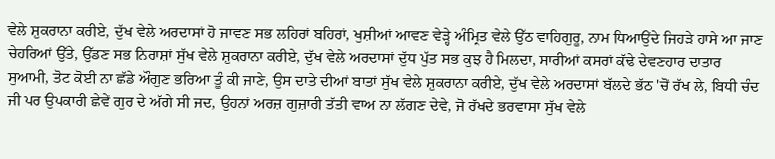ਵੇਲੇ ਸ਼ੁਕਰਾਨਾ ਕਰੀਏ, ਦੁੱਖ ਵੇਲੇ ਅਰਦਾਸਾਂ ਹੋ ਜਾਵਣ ਸਭ ਲਹਿਰਾਂ ਬਹਿਰਾਂ, ਖੁਸ਼ੀਆਂ ਆਵਣ ਵੇੜ੍ਹੇ ਅੰਮ੍ਰਿਤ ਵੇਲੇ ਉੱਠ ਵਾਹਿਗੁਰੂ, ਨਾਮ ਧਿਆਉਂਦੇ ਜਿਹੜੇ ਹਾਸੇ ਆ ਜਾਣ ਚੇਹਰਿਆਂ ਉੱਤੇ, ਉੱਡਣ ਸਭ ਨਿਰਾਸ਼ਾਂ ਸੁੱਖ ਵੇਲੇ ਸ਼ੁਕਰਾਨਾ ਕਰੀਏ, ਦੁੱਖ ਵੇਲੇ ਅਰਦਾਸਾਂ ਦੁੱਧ ਪੁੱਤ ਸਭ ਕੁਝ ਹੈ ਮਿਲਦਾ, ਸਾਰੀਆਂ ਕਸਰਾਂ ਕੱਢੇ ਦੇਵਣਹਾਰ ਦਾਤਾਰ ਸੁਆਮੀ, ਤੋਟ ਕੋਈ ਨਾ ਛੱਡੇ ਔਗੁਣ ਭਰਿਆ ਤੂੰ ਕੀ ਜਾਣੇ, ਉਸ ਦਾਤੇ ਦੀਆਂ ਬਾਤਾਂ ਸੁੱਖ ਵੇਲੇ ਸ਼ੁਕਰਾਨਾ ਕਰੀਏ, ਦੁੱਖ ਵੇਲੇ ਅਰਦਾਸਾਂ ਬੱਲਦੇ ਭੱਠ 'ਚੋਂ ਰੱਖ ਲੇ, ਬਿਧੀ ਚੰਦ ਜੀ ਪਰ ਉਪਕਾਰੀ ਛੇਵੇਂ ਗੁਰ ਦੇ ਅੱਗੇ ਸੀ ਜਦ, ਉਹਨਾਂ ਅਰਜ਼ ਗੁਜ਼ਾਰੀ ਤੱਤੀ ਵਾਅ ਨਾ ਲੱਗਣ ਦੇਵੇ, ਜੋ ਰੱਖਦੇ ਭਰਵਾਸਾ ਸੁੱਖ ਵੇਲੇ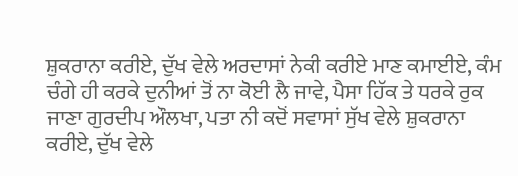ਸ਼ੁਕਰਾਨਾ ਕਰੀਏ, ਦੁੱਖ ਵੇਲੇ ਅਰਦਾਸਾਂ ਨੇਕੀ ਕਰੀਏ ਮਾਣ ਕਮਾਈਏ, ਕੰਮ ਚੰਗੇ ਹੀ ਕਰਕੇ ਦੁਨੀਆਂ ਤੋਂ ਨਾ ਕੋਈ ਲੈ ਜਾਵੇ, ਪੈਸਾ ਹਿੱਕ ਤੇ ਧਰਕੇ ਰੁਕ ਜਾਣਾ ਗੁਰਦੀਪ ਔਲਖਾ, ਪਤਾ ਨੀ ਕਦੋਂ ਸਵਾਸਾਂ ਸੁੱਖ ਵੇਲੇ ਸ਼ੁਕਰਾਨਾ ਕਰੀਏ, ਦੁੱਖ ਵੇਲੇ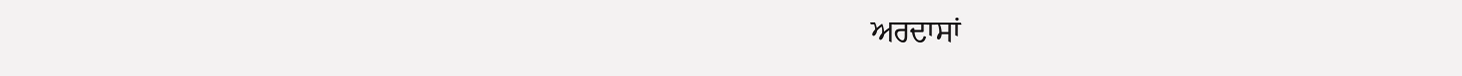ਅਰਦਾਸਾਂ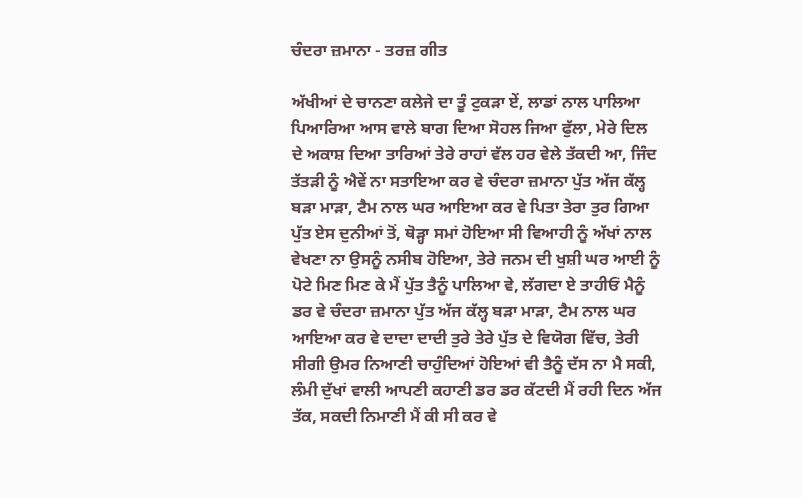ਚੰਦਰਾ ਜ਼ਮਾਨਾ - ਤਰਜ਼ ਗੀਤ

ਅੱਖੀਆਂ ਦੇ ਚਾਨਣਾ ਕਲੇਜੇ ਦਾ ਤੂੰ ਟੁਕੜਾ ਏਂ, ਲਾਡਾਂ ਨਾਲ ਪਾਲਿਆ ਪਿਆਰਿਆ ਆਸ ਵਾਲੇ ਬਾਗ ਦਿਆ ਸੋਹਲ ਜਿਆ ਫੁੱਲਾ, ਮੇਰੇ ਦਿਲ ਦੇ ਅਕਾਸ਼ ਦਿਆ ਤਾਰਿਆਂ ਤੇਰੇ ਰਾਹਾਂ ਵੱਲ ਹਰ ਵੇਲੇ ਤੱਕਦੀ ਆ, ਜਿੰਦ ਤੱਤੜੀ ਨੂੰ ਐਵੇਂ ਨਾ ਸਤਾਇਆ ਕਰ ਵੇ ਚੰਦਰਾ ਜ਼ਮਾਨਾ ਪੁੱਤ ਅੱਜ ਕੱਲ੍ਹ ਬੜਾ ਮਾੜਾ, ਟੈਮ ਨਾਲ ਘਰ ਆਇਆ ਕਰ ਵੇ ਪਿਤਾ ਤੇਰਾ ਤੁਰ ਗਿਆ ਪੁੱਤ ਏਸ ਦੁਨੀਆਂ ਤੋਂ, ਥੋੜ੍ਹਾ ਸਮਾਂ ਹੋਇਆ ਸੀ ਵਿਆਹੀ ਨੂੰ ਅੱਖਾਂ ਨਾਲ ਵੇਖਣਾ ਨਾ ਉਸਨੂੰ ਨਸੀਬ ਹੋਇਆ, ਤੇਰੇ ਜਨਮ ਦੀ ਖੁਸ਼ੀ ਘਰ ਆਈ ਨੂੰ ਪੋਟੇ ਮਿਣ ਮਿਣ ਕੇ ਮੈਂ ਪੁੱਤ ਤੈਨੂੰ ਪਾਲਿਆ ਵੇ, ਲੱਗਦਾ ਏ ਤਾਹੀਓਂ ਮੈਨੂੰ ਡਰ ਵੇ ਚੰਦਰਾ ਜ਼ਮਾਨਾ ਪੁੱਤ ਅੱਜ ਕੱਲ੍ਹ ਬੜਾ ਮਾੜਾ, ਟੈਮ ਨਾਲ ਘਰ ਆਇਆ ਕਰ ਵੇ ਦਾਦਾ ਦਾਦੀ ਤੁਰੇ ਤੇਰੇ ਪੁੱਤ ਦੇ ਵਿਯੋਗ ਵਿੱਚ, ਤੇਰੀ ਸੀਗੀ ਉਮਰ ਨਿਆਣੀ ਚਾਹੁੰਦਿਆਂ ਹੋਇਆਂ ਵੀ ਤੈਨੂੰ ਦੱਸ ਨਾ ਮੈ ਸਕੀ, ਲੰਮੀ ਦੁੱਖਾਂ ਵਾਲੀ ਆਪਣੀ ਕਹਾਣੀ ਡਰ ਡਰ ਕੱਟਦੀ ਮੈਂ ਰਹੀ ਦਿਨ ਅੱਜ ਤੱਕ, ਸਕਦੀ ਨਿਮਾਣੀ ਮੈਂ ਕੀ ਸੀ ਕਰ ਵੇ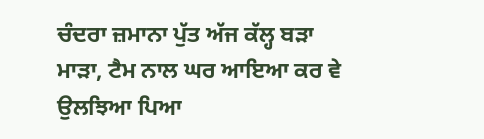ਚੰਦਰਾ ਜ਼ਮਾਨਾ ਪੁੱਤ ਅੱਜ ਕੱਲ੍ਹ ਬੜਾ ਮਾੜਾ, ਟੈਮ ਨਾਲ ਘਰ ਆਇਆ ਕਰ ਵੇ ਉਲਝਿਆ ਪਿਆ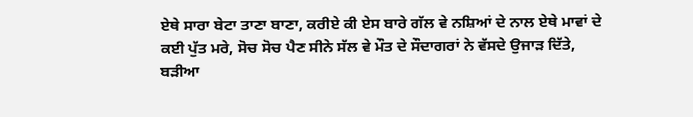ਏਥੇ ਸਾਰਾ ਬੇਟਾ ਤਾਣਾ ਬਾਣਾ, ਕਰੀਏ ਕੀ ਏਸ ਬਾਰੇ ਗੱਲ ਵੇ ਨਸ਼ਿਆਂ ਦੇ ਨਾਲ ਏਥੇ ਮਾਵਾਂ ਦੇ ਕਈ ਪੁੱਤ ਮਰੇ, ਸੋਚ ਸੋਚ ਪੈਣ ਸੀਨੇ ਸੱਲ ਵੇ ਮੌਤ ਦੇ ਸੌਦਾਗਰਾਂ ਨੇ ਵੱਸਦੇ ਉਜਾੜ ਦਿੱਤੇ, ਬੜੀਆ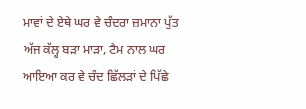ਮਾਵਾਂ ਦੇ ਏਥੇ ਘਰ ਵੇ ਚੰਦਰਾ ਜ਼ਮਾਨਾ ਪੁੱਤ ਅੱਜ ਕੱਲ੍ਹ ਬੜਾ ਮਾੜਾ, ਟੈਮ ਨਾਲ ਘਰ ਆਇਆ ਕਰ ਵੇ ਚੰਦ ਛਿੱਲੜਾਂ ਦੇ ਪਿੱਛੇ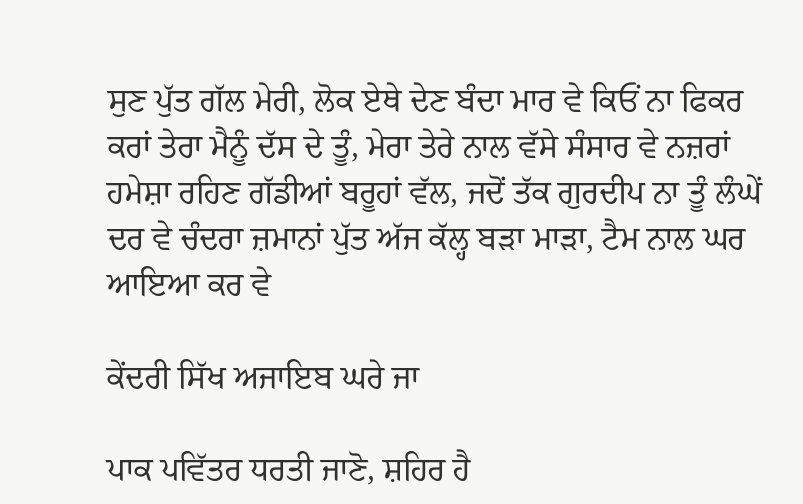ਸੁਣ ਪੁੱਤ ਗੱਲ ਮੇਰੀ, ਲੋਕ ਏਥੇ ਦੇਣ ਬੰਦਾ ਮਾਰ ਵੇ ਕਿਓਂ ਨਾ ਫਿਕਰ ਕਰਾਂ ਤੇਰਾ ਮੈਨੂੰ ਦੱਸ ਦੇ ਤੂੰ, ਮੇਰਾ ਤੇਰੇ ਨਾਲ ਵੱਸੇ ਸੰਸਾਰ ਵੇ ਨਜ਼ਰਾਂ ਹਮੇਸ਼ਾ ਰਹਿਣ ਗੱਡੀਆਂ ਬਰੂਹਾਂ ਵੱਲ, ਜਦੋਂ ਤੱਕ ਗੁਰਦੀਪ ਨਾ ਤੂੰ ਲੰਘੇਂ ਦਰ ਵੇ ਚੰਦਰਾ ਜ਼ਮਾਨਾਂ ਪੁੱਤ ਅੱਜ ਕੱਲ੍ਹ ਬੜਾ ਮਾੜਾ, ਟੈਮ ਨਾਲ ਘਰ ਆਇਆ ਕਰ ਵੇ

ਕੇਂਦਰੀ ਸਿੱਖ ਅਜਾਇਬ ਘਰੇ ਜਾ

ਪਾਕ ਪਵਿੱਤਰ ਧਰਤੀ ਜਾਣੋ, ਸ਼ਹਿਰ ਹੈ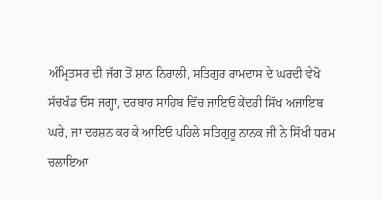ਅੰਮ੍ਰਿਤਸਰ ਦੀ ਜੱਗ ਤੋਂ ਸ਼ਾਨ ਨਿਰਾਲੀ, ਸਤਿਗੁਰ ਰਾਮਦਾਸ ਦੇ ਘਰਦੀ ਵੇਖੋ ਸੱਚਖੰਡ ਓਸ ਜਗ੍ਹਾ, ਦਰਬਾਰ ਸਾਹਿਬ ਵਿੱਚ ਜਾਇਓ ਕੇਂਦਰੀ ਸਿੱਖ ਅਜਾਇਬ ਘਰੇ, ਜਾ ਦਰਸ਼ਨ ਕਰ ਕੇ ਆਇਓ ਪਹਿਲੇ ਸਤਿਗੁਰੂ ਨਾਨਕ ਜੀ ਨੇ ਸਿੱਖੀ ਧਰਮ ਚਲਾਇਆ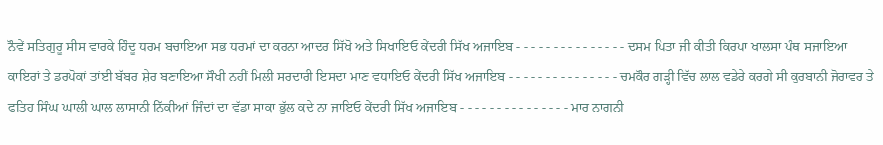ਨੌਵੇਂ ਸਤਿਗੁਰੂ ਸੀਸ ਵਾਰਕੇ ਹਿੰਦੂ ਧਰਮ ਬਚਾਇਆ ਸਭ ਧਰਮਾਂ ਦਾ ਕਰਨਾ ਆਦਰ ਸਿੱਖੋ ਅਤੇ ਸਿਖਾਇਓ ਕੇਂਦਰੀ ਸਿੱਖ ਅਜਾਇਬ - - - - - - - - - - - - - - - ਦਸਮ ਪਿਤਾ ਜੀ ਕੀਤੀ ਕਿਰਪਾ ਖਾਲਸਾ ਪੰਥ ਸਜਾਇਆ ਕਾਇਰਾਂ ਤੇ ਡਰਪੋਕਾਂ ਤਾਂਈ ਬੱਬਰ ਸ਼ੇਰ ਬਣਾਇਆ ਸੌਖੀ ਨਹੀਂ ਮਿਲੀ ਸਰਦਾਰੀ ਇਸਦਾ ਮਾਣ ਵਧਾਇਓ ਕੇਂਦਰੀ ਸਿੱਖ ਅਜਾਇਬ - - - - - - - - - - - - - - - ਚਮਕੌਰ ਗੜ੍ਹੀ ਵਿੱਚ ਲਾਲ ਵਡੇਰੇ ਕਰਗੇ ਸੀ ਕੁਰਬਾਨੀ ਜੋਰਾਵਰ ਤੇ ਫਤਿਹ ਸਿੰਘ ਘਾਲੀ ਘਾਲ ਲਾਸਾਨੀ ਨਿੱਕੀਆਂ ਜਿੰਦਾਂ ਦਾ ਵੱਡਾ ਸਾਕਾ ਭੁੱਲ ਕਦੇ ਨਾ ਜਾਇਓ ਕੇਂਦਰੀ ਸਿੱਖ ਅਜਾਇਬ - - - - - - - - - - - - - - - ਮਾਰ ਨਾਗਨੀ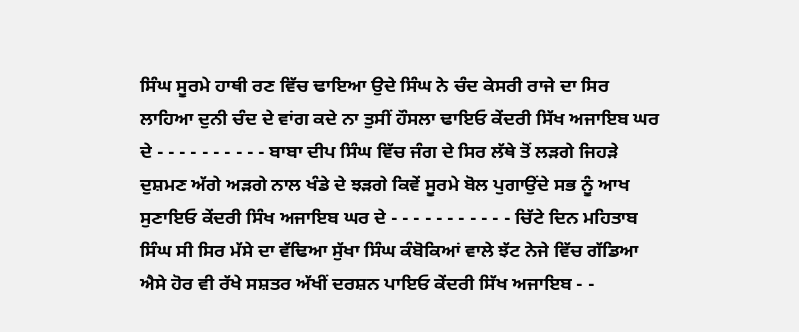ਸਿੰਘ ਸੂਰਮੇ ਹਾਥੀ ਰਣ ਵਿੱਚ ਢਾਇਆ ਉਦੇ ਸਿੰਘ ਨੇ ਚੰਦ ਕੇਸਰੀ ਰਾਜੇ ਦਾ ਸਿਰ ਲਾਹਿਆ ਦੁਨੀ ਚੰਦ ਦੇ ਵਾਂਗ ਕਦੇ ਨਾ ਤੁਸੀਂ ਹੌਸਲਾ ਢਾਇਓ ਕੇਂਦਰੀ ਸਿੱਖ ਅਜਾਇਬ ਘਰ ਦੇ - - - - - - - - - - ਬਾਬਾ ਦੀਪ ਸਿੰਘ ਵਿੱਚ ਜੰਗ ਦੇ ਸਿਰ ਲੱਥੇ ਤੋਂ ਲੜਗੇ ਜਿਹੜੇ ਦੁਸ਼ਮਣ ਅੱਗੇ ਅੜਗੇ ਨਾਲ ਖੰਡੇ ਦੇ ਝੜਗੇ ਕਿਵੇਂ ਸੂਰਮੇ ਬੋਲ ਪੁਗਾਉਂਦੇ ਸਭ ਨੂੰ ਆਖ ਸੁਣਾਇਓ ਕੇਂਦਰੀ ਸਿੰਖ ਅਜਾਇਬ ਘਰ ਦੇ - - - - - - - - - - - ਚਿੱਟੇ ਦਿਨ ਮਹਿਤਾਬ ਸਿੰਘ ਸੀ ਸਿਰ ਮੱਸੇ ਦਾ ਵੱਢਿਆ ਸੁੱਖਾ ਸਿੰਘ ਕੰਬੋਕਿਆਂ ਵਾਲੇ ਝੱਟ ਨੇਜੇ ਵਿੱਚ ਗੱਡਿਆ ਐਸੇ ਹੋਰ ਵੀ ਰੱਖੇ ਸਸ਼ਤਰ ਅੱਖੀਂ ਦਰਸ਼ਨ ਪਾਇਓ ਕੇਂਦਰੀ ਸਿੱਖ ਅਜਾਇਬ - -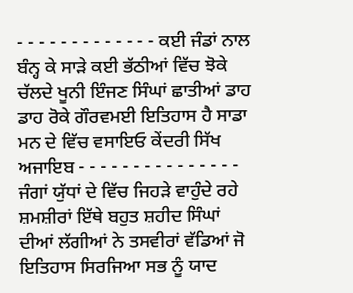- - - - - - - - - - - - - ਕਈ ਜੰਡਾਂ ਨਾਲ ਬੰਨ੍ਹ ਕੇ ਸਾੜੇ ਕਈ ਭੱਠੀਆਂ ਵਿੱਚ ਝੋਕੇ ਚੱਲਦੇ ਖੂਨੀ ਇੰਜਣ ਸਿੰਘਾਂ ਛਾਤੀਆਂ ਡਾਹ ਡਾਹ ਰੋਕੇ ਗੌਰਵਮਈ ਇਤਿਹਾਸ ਹੈ ਸਾਡਾ ਮਨ ਦੇ ਵਿੱਚ ਵਸਾਇਓ ਕੇਂਦਰੀ ਸਿੱਖ ਅਜਾਇਬ - - - - - - - - - - - - - - - ਜੰਗਾਂ ਯੁੱਧਾਂ ਦੇ ਵਿੱਚ ਜਿਹੜੇ ਵਾਹੁੰਦੇ ਰਹੇ ਸ਼ਮਸ਼ੀਰਾਂ ਇੱਥੇ ਬਹੁਤ ਸ਼ਹੀਦ ਸਿੰਘਾਂ ਦੀਆਂ ਲੱਗੀਆਂ ਨੇ ਤਸਵੀਰਾਂ ਵੱਡਿਆਂ ਜੋ ਇਤਿਹਾਸ ਸਿਰਜਿਆ ਸਭ ਨੂੰ ਯਾਦ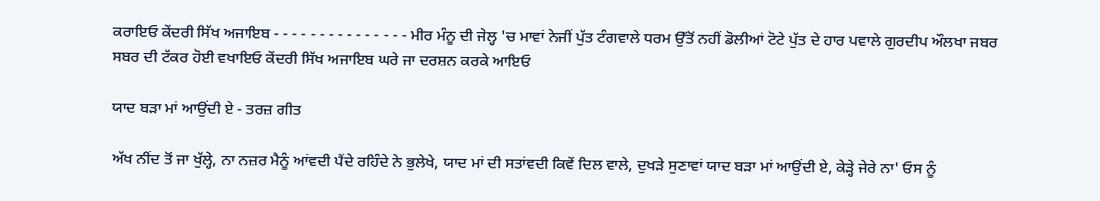ਕਰਾਇਓ ਕੇਂਦਰੀ ਸਿੱਖ ਅਜਾਇਬ - - - - - - - - - - - - - - - ਮੀਰ ਮੰਨੂ ਦੀ ਜੇਲ੍ਹ 'ਚ ਮਾਵਾਂ ਨੇਜੀਂ ਪੁੱਤ ਟੰਗਵਾਲੇ ਧਰਮ ਉੱਤੋਂ ਨਹੀਂ ਡੋਲੀਆਂ ਟੋਟੇ ਪੁੱਤ ਦੇ ਹਾਰ ਪਵਾਲੇ ਗੁਰਦੀਪ ਔਲਖਾ ਜਬਰ ਸਬਰ ਦੀ ਟੱਕਰ ਹੋਈ ਵਖਾਇਓ ਕੇਂਦਰੀ ਸਿੱਖ ਅਜਾਇਬ ਘਰੇ ਜਾ ਦਰਸ਼ਨ ਕਰਕੇ ਆਇਓ

ਯਾਦ ਬੜਾ ਮਾਂ ਆਉਂਦੀ ਏ - ਤਰਜ਼ ਗੀਤ

ਅੱਖ ਨੀਂਦ ਤੋਂ ਜਾ ਖੁੱਲ੍ਹੇ, ਨਾ ਨਜ਼ਰ ਮੈਨੂੰ ਆਂਵਦੀ ਪੈਂਦੇ ਰਹਿੰਦੇ ਨੇ ਭੁਲੇਖੇ, ਯਾਦ ਮਾਂ ਦੀ ਸਤਾਂਵਦੀ ਕਿਵੇਂ ਦਿਲ ਵਾਲੇ, ਦੁਖੜੇ ਸੁਣਾਵਾਂ ਯਾਦ ਬੜਾ ਮਾਂ ਆਉਂਦੀ ਏ, ਕੇੜ੍ਹੇ ਜੇਰੇ ਨਾ' ਓਸ ਨੂੰ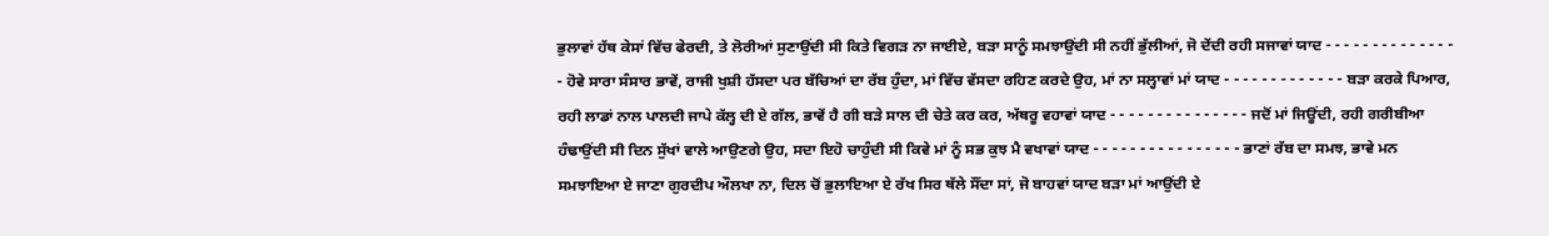ਭੁਲਾਵਾਂ ਹੱਥ ਕੇਸਾਂ ਵਿੱਚ ਫੇਰਦੀ, ਤੇ ਲੋਰੀਆਂ ਸੁਣਾਉਂਦੀ ਸੀ ਕਿਤੇ ਵਿਗੜ ਨਾ ਜਾਈਏ, ਬੜਾ ਸਾਨੂੰ ਸਮਝਾਉਂਦੀ ਸੀ ਨਹੀਂ ਭੁੱਲੀਆਂ, ਜੋ ਦੇਂਦੀ ਰਹੀ ਸਜਾਵਾਂ ਯਾਦ - - - - - - - - - - - - - - - ਹੋਵੇ ਸਾਰਾ ਸੰਸਾਰ ਭਾਵੇਂ, ਰਾਜੀ ਖੁਸ਼ੀ ਹੱਸਦਾ ਪਰ ਬੱਚਿਆਂ ਦਾ ਰੱਬ ਹੁੰਦਾ, ਮਾਂ ਵਿੱਚ ਵੱਸਦਾ ਰਹਿਣ ਕਰਦੇ ਉਹ, ਮਾਂ ਨਾ ਸਲ੍ਹਾਵਾਂ ਮਾਂ ਯਾਦ - - - - - - - - - - - - - ਬੜਾ ਕਰਕੇ ਪਿਆਰ, ਰਹੀ ਲਾਡਾਂ ਨਾਲ ਪਾਲਦੀ ਜਾਪੇ ਕੱਲ੍ਹ ਦੀ ਏ ਗੱਲ, ਭਾਵੇਂ ਹੈ ਗੀ ਬੜੇ ਸਾਲ ਦੀ ਚੇਤੇ ਕਰ ਕਰ, ਅੱਥਰੂ ਵਹਾਵਾਂ ਯਾਦ - - - - - - - - - - - - - - - ਜਦੋਂ ਮਾਂ ਜਿਊਂਦੀ, ਰਹੀ ਗਰੀਬੀਆ ਹੰਢਾਉਂਦੀ ਸੀ ਦਿਨ ਸੁੱਖਾਂ ਵਾਲੇ ਆਉਣਗੇ ਉਹ, ਸਦਾ ਇਹੋ ਚਾਹੁੰਦੀ ਸੀ ਕਿਵੇ ਮਾਂ ਨੂੰ ਸਭ ਕੁਝ ਮੈ ਵਖਾਵਾਂ ਯਾਦ - - - - - - - - - - - - - - - - ਭਾਣਾਂ ਰੱਬ ਦਾ ਸਮਝ, ਭਾਵੇ ਮਨ ਸਮਝਾਇਆ ਏ ਜਾਣਾ ਗੁਰਦੀਪ ਔਲਖਾ ਨਾ, ਦਿਲ ਚੋਂ ਭੁਲਾਇਆ ਏ ਰੱਖ ਸਿਰ ਥੱਲੇ ਸੌਂਦਾ ਸਾਂ, ਜੋ ਬਾਹਵਾਂ ਯਾਦ ਬੜਾ ਮਾਂ ਆਉਂਦੀ ਏ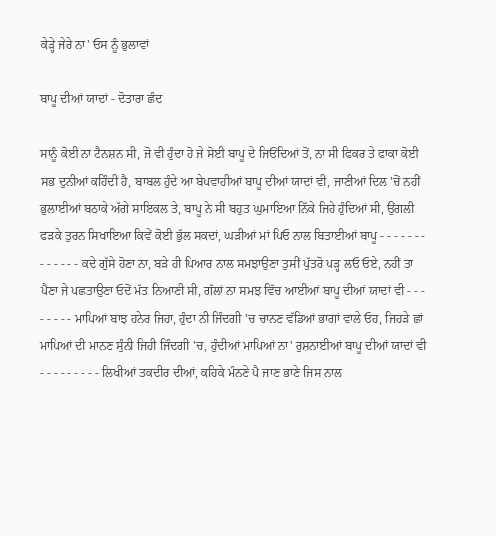ਕੇੜ੍ਹੇ ਜੇਰੇ ਨਾ' ਓਸ ਨੂੰ ਭੁਲਾਵਾਂ

ਬਾਪੂ ਦੀਆਂ ਯਾਦਾਂ - ਦੋਤਾਰਾ ਛੰਦ

ਸਾਨੂੰ ਕੋਈ ਨਾ ਟੈਨਸ਼ਨ ਸੀ, ਜੋ ਵੀ ਹੁੰਦਾ ਹੋ ਜੇ ਸੋਈ ਬਾਪੂ ਦੇ ਜਿਓਂਦਿਆਂ ਤੋਂ, ਨਾ ਸੀ ਫਿਕਰ ਤੇ ਫਾਕਾ ਕੋਈ ਸਭ ਦੁਨੀਆਂ ਕਹਿੰਦੀ ਹੈ, ਬਾਬਲ ਹੁੰਦੇ ਆ ਬੇਪਵਾਹੀਆਂ ਬਾਪੂ ਦੀਆਂ ਯਾਦਾਂ ਵੀ, ਜਾਣੀਆਂ ਦਿਲ 'ਚੋਂ ਨਹੀਂ ਭੁਲਾਈਆਂ ਬਠਾਕੇ ਅੱਗੇ ਸਾਇਕਲ ਤੇ, ਬਾਪੂ ਨੇ ਸੀ ਬਹੁਤ ਘੁਮਾਇਆ ਨਿੱਕੇ ਜਿਹੇ ਹੁੰਦਿਆਂ ਸੀ, ਉਂਗਲੀ ਫੜਕੇ ਤੁਰਨ ਸਿਖਾਇਆ ਕਿਵੇਂ ਕੋਈ ਭੁੱਲ ਸਕਦਾਂ, ਘੜੀਆਂ ਮਾਂ ਪਿਓ ਨਾਲ ਬਿਤਾਈਆਂ ਬਾਪੂ - - - - - - - - - - - - - ਕਦੇ ਗੁੱਸੇ ਹੋਣਾ ਨਾ, ਬੜੇ ਹੀ ਪਿਆਰ ਨਾਲ ਸਮਝਾਉਣਾ ਤੁਸੀਂ ਪੁੱਤਰੋ ਪੜ੍ਹ ਲਓ ਓਏ, ਨਹੀਂ ਤਾ ਪੈਣਾ ਜੇ ਪਛਤਾਉਣਾ ਓਦੋਂ ਮੱਤ ਨਿਆਣੀ ਸੀ, ਗੱਲਾਂ ਨਾ ਸਮਝ ਵਿੱਚ ਆਈਆਂ ਬਾਪੂ ਦੀਆਂ ਯਾਦਾਂ ਵੀ - - - - - - - - ਮਾਪਿਆਂ ਬਾਝ ਹਨੇਰ ਜਿਹਾ, ਹੁੰਦਾ ਨੀ ਜਿੰਦਗੀ 'ਚ ਚਾਨਣ ਵੱਡਿਆਂ ਭਾਗਾਂ ਵਾਲੇ ਓਹ, ਜਿਹੜੇ ਛਾਂ ਮਾਪਿਆਂ ਦੀ ਮਾਨਣ ਸੁੰਨੀ ਜਿਹੀ ਜਿੰਦਗੀ 'ਚ, ਹੁੰਦੀਆਂ ਮਾਪਿਆਂ ਨਾ' ਰੁਸ਼ਨਾਈਆਂ ਬਾਪੂ ਦੀਆਂ ਯਾਦਾਂ ਵੀ - - - - - - - - - ਲਿਖੀਆਂ ਤਕਦੀਰ ਦੀਆਂ, ਕਹਿਕੇ ਮੰਨਣੇ ਪੈ ਜਾਣ ਭਾਣੇ ਜਿਸ ਨਾਲ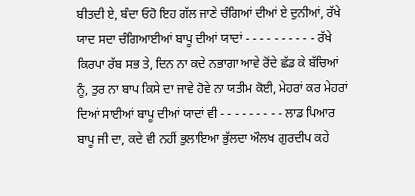ਬੀਤਦੀ ਏ, ਬੰਦਾ ਓਹੋ ਇਹ ਗੱਲ ਜਾਣੇ ਚੰਗਿਆਂ ਦੀਆਂ ਏ ਦੁਨੀਆਂ, ਰੱਖੇ ਯਾਦ ਸਦਾ ਚੰਗਿਆਈਆਂ ਬਾਪੂ ਦੀਆਂ ਯਾਦਾਂ - - - - - - - - - - ਰੱਖੇ ਕਿਰਪਾ ਰੱਬ ਸਭ ਤੇ, ਦਿਨ ਨਾ ਕਦੇ ਨਭਾਗਾ ਆਵੇ ਰੋਂਦੇ ਛੱਡ ਕੇ ਬੱਚਿਆਂ ਨੂੰ, ਤੁਰ ਨਾ ਬਾਪ ਕਿਸੇ ਦਾ ਜਾਵੇ ਹੋਵੇ ਨਾ ਯਤੀਮ ਕੋਈ, ਮੇਹਰਾਂ ਕਰ ਮੇਹਰਾਂ ਦਿਆਂ ਸਾਈਆਂ ਬਾਪੂ ਦੀਆਂ ਯਾਦਾਂ ਵੀ - - - - - - - - - ਲਾਡ ਪਿਆਰ ਬਾਪੂ ਜੀ ਦਾ, ਕਦੇ ਵੀ ਨਹੀਂ ਭੁਲਾਇਆ ਭੁੱਲਦਾ ਔਲਖ ਗੁਰਦੀਪ ਕਹੇ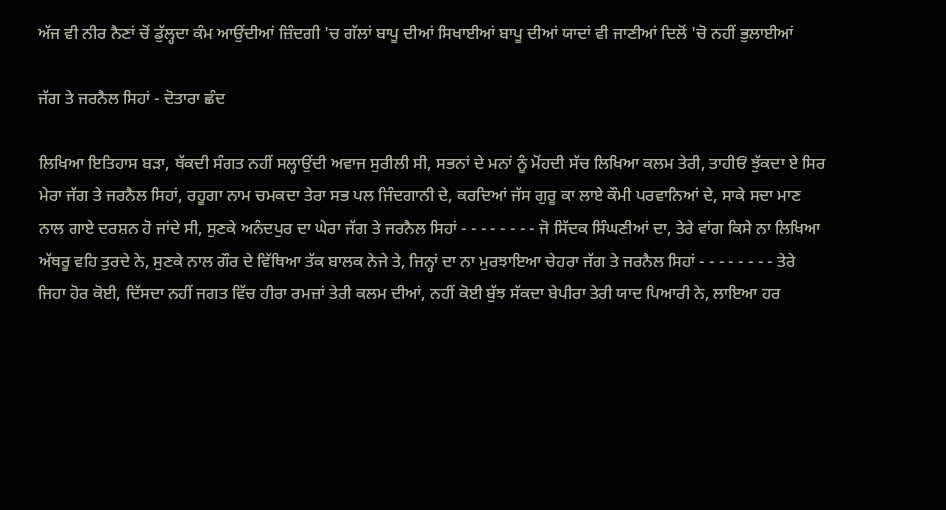ਅੱਜ ਵੀ ਨੀਰ ਨੈਣਾਂ ਚੋਂ ਡੁੱਲ੍ਹਦਾ ਕੰਮ ਆਉਂਦੀਆਂ ਜ਼ਿੰਦਗੀ 'ਚ ਗੱਲਾਂ ਬਾਪੂ ਦੀਆਂ ਸਿਖਾਈਆਂ ਬਾਪੂ ਦੀਆਂ ਯਾਦਾਂ ਵੀ ਜਾਣੀਆਂ ਦਿਲੋਂ 'ਚੋ ਨਹੀਂ ਭੁਲਾਈਆਂ

ਜੱਗ ਤੇ ਜਰਨੈਲ ਸਿਹਾਂ - ਦੋਤਾਰਾ ਛੰਦ

ਲਿਖਿਆ ਇਤਿਹਾਸ ਬੜਾ, ਥੱਕਦੀ ਸੰਗਤ ਨਹੀਂ ਸਲ੍ਹਾਉਂਦੀ ਅਵਾਜ ਸੁਰੀਲੀ ਸੀ, ਸਭਨਾਂ ਦੇ ਮਨਾਂ ਨੂੰ ਮੋਂਹਦੀ ਸੱਚ ਲਿਖਿਆ ਕਲਮ ਤੇਰੀ, ਤਾਹੀਓਂ ਝੁੱਕਦਾ ਏ ਸਿਰ ਮੇਰਾ ਜੱਗ ਤੇ ਜਰਨੈਲ ਸਿਹਾਂ, ਰਹੂਗਾ ਨਾਮ ਚਮਕਦਾ ਤੇਰਾ ਸਭ ਪਲ ਜਿੰਦਗਾਨੀ ਦੇ, ਕਰਦਿਆਂ ਜੱਸ ਗੁਰੂ ਕਾ ਲਾਏ ਕੌਮੀ ਪਰਵਾਨਿਆਂ ਦੇ, ਸਾਕੇ ਸਦਾ ਮਾਣ ਨਾਲ ਗਾਏ ਦਰਸ਼ਨ ਹੋ ਜਾਂਦੇ ਸੀ, ਸੁਣਕੇ ਅਨੰਦਪੁਰ ਦਾ ਘੇਰਾ ਜੱਗ ਤੇ ਜਰਨੈਲ ਸਿਹਾਂ - - - - - - - - ਜੋ ਸਿੱਦਕ ਸਿੰਘਣੀਆਂ ਦਾ, ਤੇਰੇ ਵਾਂਗ ਕਿਸੇ ਨਾ ਲਿਖਿਆ ਅੱਥਰੂ ਵਹਿ ਤੁਰਦੇ ਨੇ, ਸੁਣਕੇ ਨਾਲ ਗੌਰ ਦੇ ਵਿੱਥਿਆ ਤੱਕ ਬਾਲਕ ਨੇਜੇ ਤੇ, ਜਿਨ੍ਹਾਂ ਦਾ ਨਾ ਮੁਰਝਾਇਆ ਚੇਹਰਾ ਜੱਗ ਤੇ ਜਰਨੈਲ ਸਿਹਾਂ - - - - - - - - ਤੇਰੇ ਜਿਹਾ ਹੋਰ ਕੋਈ, ਦਿੱਸਦਾ ਨਹੀਂ ਜਗਤ ਵਿੱਚ ਹੀਰਾ ਰਮਜ਼ਾਂ ਤੇਰੀ ਕਲਮ ਦੀਆਂ, ਨਹੀਂ ਕੋਈ ਬੁੱਝ ਸੱਕਦਾ ਬੇਪੀਰਾ ਤੇਰੀ ਯਾਦ ਪਿਆਰੀ ਨੇ, ਲਾਇਆ ਹਰ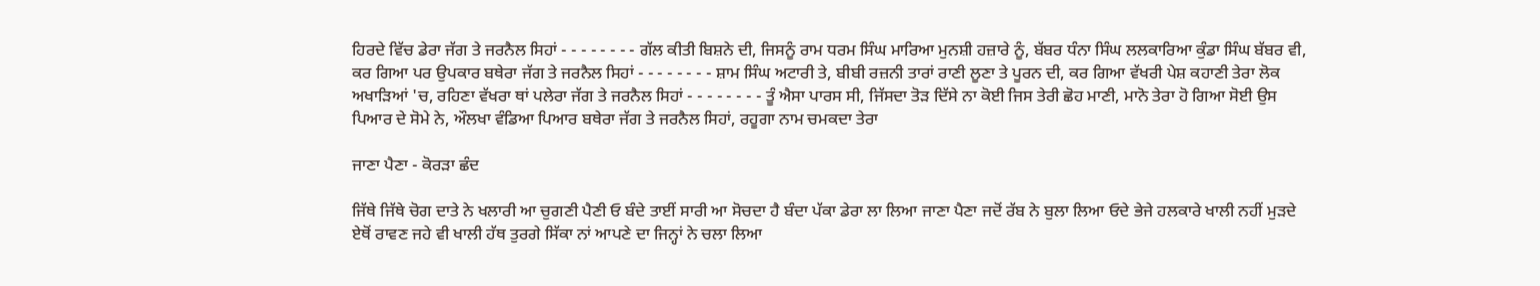ਹਿਰਦੇ ਵਿੱਚ ਡੇਰਾ ਜੱਗ ਤੇ ਜਰਨੈਲ ਸਿਹਾਂ - - - - - - - - ਗੱਲ ਕੀਤੀ ਬਿਸ਼ਨੇ ਦੀ, ਜਿਸਨੂੰ ਰਾਮ ਧਰਮ ਸਿੰਘ ਮਾਰਿਆ ਮੁਨਸ਼ੀ ਹਜ਼ਾਰੇ ਨੂੰ, ਬੱਬਰ ਧੰਨਾ ਸਿੰਘ ਲਲਕਾਰਿਆ ਕੁੰਡਾ ਸਿੰਘ ਬੱਬਰ ਵੀ, ਕਰ ਗਿਆ ਪਰ ਉਪਕਾਰ ਬਥੇਰਾ ਜੱਗ ਤੇ ਜਰਨੈਲ ਸਿਹਾਂ - - - - - - - - ਸ਼ਾਮ ਸਿੰਘ ਅਟਾਰੀ ਤੇ, ਬੀਬੀ ਰਜ਼ਨੀ ਤਾਰਾਂ ਰਾਣੀ ਲੂਣਾ ਤੇ ਪੂਰਨ ਦੀ, ਕਰ ਗਿਆ ਵੱਖਰੀ ਪੇਸ਼ ਕਹਾਣੀ ਤੇਰਾ ਲੋਕ ਅਖਾੜਿਆਂ 'ਚ, ਰਹਿਣਾ ਵੱਖਰਾ ਥਾਂ ਪਲੇਰਾ ਜੱਗ ਤੇ ਜਰਨੈਲ ਸਿਹਾਂ - - - - - - - - ਤੂੰ ਐਸਾ ਪਾਰਸ ਸੀ, ਜਿੱਸਦਾ ਤੋੜ ਦਿੱਸੇ ਨਾ ਕੋਈ ਜਿਸ ਤੇਰੀ ਛੋਹ ਮਾਣੀ, ਮਾਨੋ ਤੇਰਾ ਹੋ ਗਿਆ ਸੋਈ ਉਸ ਪਿਆਰ ਦੇ ਸੋਮੇ ਨੇ, ਔਲਖਾ ਵੰਡਿਆ ਪਿਆਰ ਬਥੇਰਾ ਜੱਗ ਤੇ ਜਰਨੈਲ ਸਿਹਾਂ, ਰਹੂਗਾ ਨਾਮ ਚਮਕਦਾ ਤੇਰਾ

ਜਾਣਾ ਪੈਣਾ - ਕੋਰੜਾ ਛੰਦ

ਜਿੱਥੇ ਜਿੱਥੇ ਚੋਗ ਦਾਤੇ ਨੇ ਖਲਾਰੀ ਆ ਚੁਗਣੀ ਪੈਣੀ ਓ ਬੰਦੇ ਤਾਈਂ ਸਾਰੀ ਆ ਸੋਚਦਾ ਹੈ ਬੰਦਾ ਪੱਕਾ ਡੇਰਾ ਲਾ ਲਿਆ ਜਾਣਾ ਪੈਣਾ ਜਦੋਂ ਰੱਬ ਨੇ ਬੁਲਾ ਲਿਆ ਓਦੇ ਭੇਜੇ ਹਲਕਾਰੇ ਖਾਲੀ ਨਹੀਂ ਮੁੜਦੇ ਏਥੋਂ ਰਾਵਣ ਜਹੇ ਵੀ ਖਾਲੀ ਹੱਥ ਤੁਰਗੇ ਸਿੱਕਾ ਨਾਂ ਆਪਣੇ ਦਾ ਜਿਨ੍ਹਾਂ ਨੇ ਚਲਾ ਲਿਆ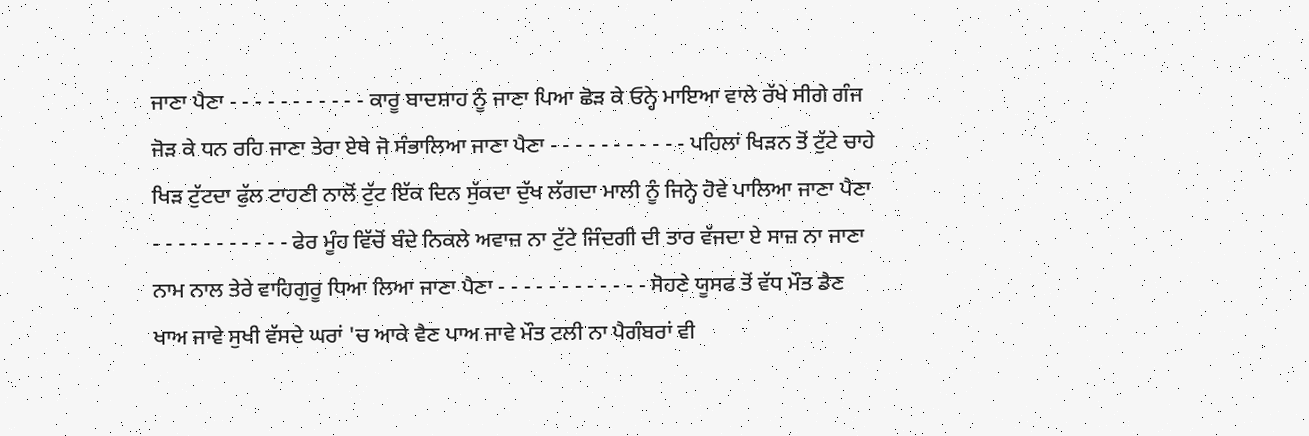ਜਾਣਾ ਪੈਣਾ - - - - - - - - - - - ਕਾਰੂ ਬਾਦਸ਼ਾਹ ਨੂੰ ਜਾਣਾ ਪਿਆ ਛੋੜ ਕੇ ਓਨ੍ਹੇ ਮਾਇਆ ਵਾਲੇ ਰੱਖੇ ਸੀਗੇ ਗੰਜ ਜੋੜ ਕੇ ਧਨ ਰਹਿ ਜਾਣਾ ਤੇਰਾ ਏਥੇ ਜੋ ਸੰਭਾਲਿਆ ਜਾਣਾ ਪੈਣਾ - - - - - - - - - - - ਪਹਿਲਾਂ ਖਿੜਨ ਤੋਂ ਟੁੱਟੇ ਚਾਹੇ ਖਿੜ ਟੁੱਟਦਾ ਫੁੱਲ ਟਾਹਣੀ ਨਾਲੋਂ ਟੁੱਟ ਇੱਕ ਦਿਨ ਸੁੱਕਦਾ ਦੁੱਖ ਲੱਗਦਾ ਮਾਲੀ ਨੂੰ ਜਿਨ੍ਹੇ ਹੋਵੇ ਪਾਲਿਆ ਜਾਣਾ ਪੈਣਾ - - - - - - - - - - - ਫੇਰ ਮੂੰਹ ਵਿੱਚੋਂ ਬੰਦੇ ਨਿਕਲੇ ਅਵਾਜ਼ ਨਾ ਟੁੱਟੇ ਜਿੰਦਗੀ ਦੀ ਤਾਰ ਵੱਜਦਾ ਏ ਸਾਜ਼ ਨਾ ਜਾਣਾ ਨਾਮ ਨਾਲ ਤੇਰੇ ਵਾਹਿਗੁਰੂ ਧਿਆ ਲਿਆ ਜਾਣਾ ਪੈਣਾ - - - - - - - - - - - - ਸੋਹਣੇ ਯੂਸਫ ਤੋਂ ਵੱਧ ਮੌਤ ਡੈਣ ਖਾਅ ਜਾਵੇ ਸੁਖੀ ਵੱਸਦੇ ਘਰਾਂ 'ਚ ਆਕੇ ਵੈਣ ਪਾਅ ਜਾਵੇ ਮੌਤ ਟਲੀ ਨਾ ਪੈਗੰਬਰਾਂ ਵੀ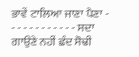ਭਾਵੇਂ ਟਾਲਿਆ ਜਾਣਾ ਪੈਣਾ - - - - - - - - - - - - ਸਦਾ ਗਾਉਣੇ ਨਹੀਂ ਛੰਦ ਸੋਢੀ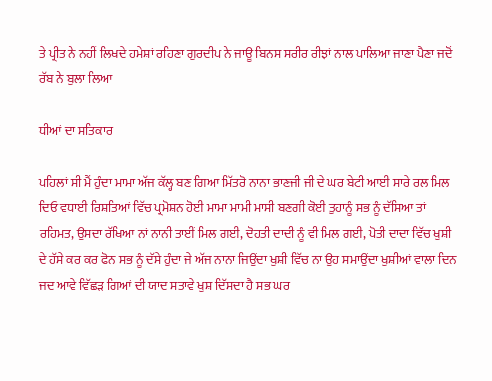ਤੇ ਪ੍ਰੀਤ ਨੇ ਨਹੀਂ ਲਿਖਦੇ ਹਮੇਸ਼ਾਂ ਰਹਿਣਾ ਗੁਰਦੀਪ ਨੇ ਜਾਊ ਬਿਨਸ ਸਰੀਰ ਰੀਝਾਂ ਨਾਲ ਪਾਲਿਆ ਜਾਣਾ ਪੈਣਾ ਜਦੋਂ ਰੱਬ ਨੇ ਬੁਲਾ ਲਿਆ

ਧੀਆਂ ਦਾ ਸਤਿਕਾਰ

ਪਹਿਲਾਂ ਸੀ ਮੈਂ ਹੁੰਦਾ ਮਾਮਾ ਅੱਜ ਕੱਲ੍ਹ ਬਣ ਗਿਆ ਮਿੱਤਰੋ ਨਾਨਾ ਭਾਣਜੀ ਜੀ ਦੇ ਘਰ ਬੇਟੀ ਆਈ ਸਾਰੇ ਰਲ ਮਿਲ ਦਿਓ ਵਧਾਈ ਰਿਸ਼ਤਿਆਂ ਵਿੱਚ ਪ੍ਰਮੋਸ਼ਨ ਹੋਈ ਮਾਮਾ ਮਾਮੀ ਮਾਸੀ ਬਣਗੀ ਕੋਈ ਤੁਹਾਨੂੰ ਸਭ ਨੂੰ ਦੱਸਿਆ ਤਾਂ ਰਹਿਮਤ, ਉਸਦਾ ਰੱਖਿਆ ਨਾਂ ਨਾਨੀ ਤਾਈਂ ਮਿਲ ਗਈ, ਦੋਹਤੀ ਦਾਦੀ ਨੂੰ ਵੀ ਮਿਲ ਗਈ, ਪੋਤੀ ਦਾਦਾ ਵਿੱਚ ਖੁਸ਼ੀ ਦੇ ਹੱਸੇ ਕਰ ਕਰ ਫੋਨ ਸਭ ਨੂੰ ਦੱਸੇ ਹੁੰਦਾ ਜੇ ਅੱਜ ਨਾਨਾ ਜਿਉਂਦਾ ਖੁਸ਼ੀ ਵਿੱਚ ਨਾ ਉਹ ਸਮਾਉਂਦਾ ਖੁਸ਼ੀਆਂ ਵਾਲਾ ਦਿਨ ਜਦ ਆਵੇ ਵਿੱਛੜ ਗਿਆਂ ਦੀ ਯਾਦ ਸਤਾਵੇ ਖੁਸ਼ ਦਿੱਸਦਾ ਹੈ ਸਭ ਘਰ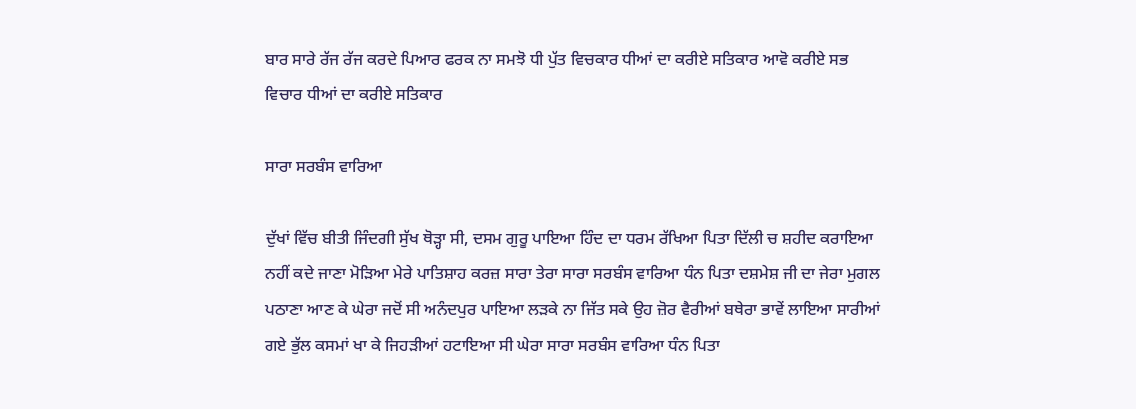ਬਾਰ ਸਾਰੇ ਰੱਜ ਰੱਜ ਕਰਦੇ ਪਿਆਰ ਫਰਕ ਨਾ ਸਮਝੋ ਧੀ ਪੁੱਤ ਵਿਚਕਾਰ ਧੀਆਂ ਦਾ ਕਰੀਏ ਸਤਿਕਾਰ ਆਵੋ ਕਰੀਏ ਸਭ ਵਿਚਾਰ ਧੀਆਂ ਦਾ ਕਰੀਏ ਸਤਿਕਾਰ

ਸਾਰਾ ਸਰਬੰਸ ਵਾਰਿਆ

ਦੁੱਖਾਂ ਵਿੱਚ ਬੀਤੀ ਜਿੰਦਗੀ ਸੁੱਖ ਥੋੜ੍ਹਾ ਸੀ, ਦਸਮ ਗੁਰੂ ਪਾਇਆ ਹਿੰਦ ਦਾ ਧਰਮ ਰੱਖਿਆ ਪਿਤਾ ਦਿੱਲੀ ਚ ਸ਼ਹੀਦ ਕਰਾਇਆ ਨਹੀਂ ਕਦੇ ਜਾਣਾ ਮੋੜਿਆ ਮੇਰੇ ਪਾਤਿਸ਼ਾਹ ਕਰਜ਼ ਸਾਰਾ ਤੇਰਾ ਸਾਰਾ ਸਰਬੰਸ ਵਾਰਿਆ ਧੰਨ ਪਿਤਾ ਦਸ਼ਮੇਸ਼ ਜੀ ਦਾ ਜੇਰਾ ਮੁਗਲ ਪਠਾਣਾ ਆਣ ਕੇ ਘੇਰਾ ਜਦੋਂ ਸੀ ਅਨੰਦਪੁਰ ਪਾਇਆ ਲੜਕੇ ਨਾ ਜਿੱਤ ਸਕੇ ਉਹ ਜ਼ੋਰ ਵੈਰੀਆਂ ਬਥੇਰਾ ਭਾਵੇਂ ਲਾਇਆ ਸਾਰੀਆਂ ਗਏ ਭੁੱਲ ਕਸਮਾਂ ਖਾ ਕੇ ਜਿਹੜੀਆਂ ਹਟਾਇਆ ਸੀ ਘੇਰਾ ਸਾਰਾ ਸਰਬੰਸ ਵਾਰਿਆ ਧੰਨ ਪਿਤਾ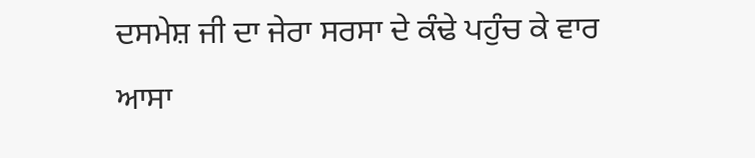ਦਸਮੇਸ਼ ਜੀ ਦਾ ਜੇਰਾ ਸਰਸਾ ਦੇ ਕੰਢੇ ਪਹੁੰਚ ਕੇ ਵਾਰ ਆਸਾ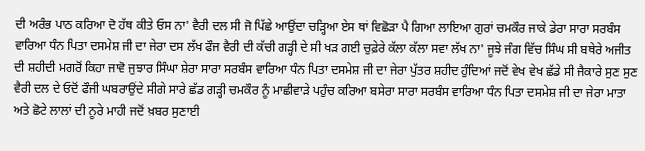ਦੀ ਅਰੰਭ ਪਾਠ ਕਰਿਆ ਦੋ ਹੱਥ ਕੀਤੇ ਓਸ ਨਾ' ਵੈਰੀ ਦਲ ਸੀ ਜੋ ਪਿੱਛੇ ਆਉਂਦਾ ਚੜ੍ਹਿਆ ਏਸ ਥਾਂ ਵਿਛੋੜਾ ਪੈ ਗਿਆ ਲਾਇਆ ਗੁਰਾਂ ਚਮਕੌਰ ਜਾਕੇ ਡੇਰਾ ਸਾਰਾ ਸਰਬੰਸ ਵਾਰਿਆ ਧੰਨ ਪਿਤਾ ਦਸਮੇਸ਼ ਜੀ ਦਾ ਜੇਰਾ ਦਸ ਲੱਖ ਫੌਜ ਵੈਰੀ ਦੀ ਕੱਚੀ ਗੜ੍ਹੀ ਦੇ ਸੀ ਖੜ ਗਈ ਚੁਫ਼ੇਰੇ ਕੱਲਾ ਕੱਲਾ ਸਵਾ ਲੱਖ ਨਾ' ਜੂਝੇ ਜੰਗ ਵਿੱਚ ਸਿੰਘ ਸੀ ਬਥੇਰੇ ਅਜੀਤ ਦੀ ਸ਼ਹੀਦੀ ਮਗਰੋਂ ਕਿਹਾ ਜਾਵੋ ਜੁਝਾਰ ਸਿੰਘਾ ਸ਼ੇਰਾ ਸਾਰਾ ਸਰਬੰਸ ਵਾਰਿਆ ਧੰਨ ਪਿਤਾ ਦਸਮੇਸ਼ ਜੀ ਦਾ ਜੇਰਾ ਪੁੱਤਰ ਸ਼ਹੀਦ ਹੁੰਦਿਆਂ ਜਦੋਂ ਵੇਖ ਵੇਖ ਛੱਡੇ ਸੀ ਜੈਕਾਰੇ ਸੁਣ ਸੁਣ ਵੈਰੀ ਦਲ ਦੇ ਓਦੋਂ ਫੌਜੀ ਘਬਰਾਉਂਦੇ ਸੀਗੇ ਸਾਰੇ ਛੱਡ ਗੜ੍ਹੀ ਚਮਕੌਰ ਨੂੰ ਮਾਛੀਵਾੜੇ ਪਹੁੰਚ ਕਰਿਆ ਬਸੇਰਾ ਸਾਰਾ ਸਰਬੰਸ ਵਾਰਿਆ ਧੰਨ ਪਿਤਾ ਦਸਮੇਸ਼ ਜੀ ਦਾ ਜੇਰਾ ਮਾਤਾ ਅਤੇ ਛੋਟੇ ਲਾਲਾਂ ਦੀ ਨੂਰੇ ਮਾਹੀ ਜਦੋਂ ਖ਼ਬਰ ਸੁਣਾਈ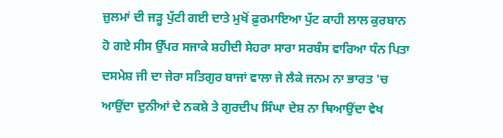ਜ਼ੁਲਮਾਂ ਦੀ ਜੜ੍ਹ ਪੁੱਟੀ ਗਈ ਦਾਤੇ ਮੁਖੋਂ ਫ਼ੁਰਮਾਇਆ ਪੁੱਟ ਕਾਹੀ ਲਾਲ ਕੁਰਬਾਨ ਹੋ ਗਏ ਸੀਸ ਉੱਪਰ ਸਜਾਕੇ ਸ਼ਹੀਦੀ ਸੇਹਰਾ ਸਾਰਾ ਸਰਬੰਸ ਵਾਰਿਆ ਧੰਨ ਪਿਤਾ ਦਸਮੇਸ਼ ਜੀ ਦਾ ਜੇਰਾ ਸਤਿਗੁਰ ਬਾਜਾਂ ਵਾਲਾ ਜੇ ਲੈਕੇ ਜਨਮ ਨਾ ਭਾਰਤ 'ਚ ਆਉਂਦਾ ਦੁਨੀਆਂ ਦੇ ਨਕਸ਼ੇ ਤੇ ਗੁਰਦੀਪ ਸਿੰਘਾ ਦੇਸ਼ ਨਾ ਥਿਆਉਂਦਾ ਵੇਖ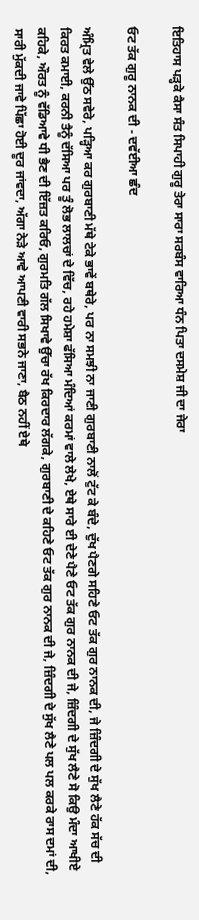ਇਤਿਹਾਸ ਪੜ੍ਹਕੇ ਕੈਸਾ ਸੰਤ ਸਿਪਾਹੀ ਗੁਰੂ ਤੇਰਾ ਸਾਰਾ ਸਰਬੰਸ ਵਾਰਿਆ ਧੰਨ ਪਿਤਾ ਦਸਮੇਸ਼ ਜੀ ਦਾ ਜੇਰਾ

ਓਟ ਤੱਕ ਗੁਰੂ ਨਾਨਕ ਦੀ - ਦਵੱਈਆ ਛੰਦ

ਅੰਮ੍ਰਿਤ ਵੇਲੇ ਉੱਠ ਸਵੇਰੇ, ਪੜ੍ਹਿਆ ਕਰ ਗੁਰਬਾਣੀ ਮੱਥੇ ਟੇਕੇ ਭਾਵੇਂ ਬਥੇਰੇ, ਪਰ ਨਾ ਸਮਝੀ ਨਾ ਜਾਣੀ ਗੁਰਬਾਣੀ ਨਾਲੋਂ ਟੁੱਟ ਕੇ ਬੰਦੇ, ਦੁੱਖ ਪੈਣਗੇ ਸਹਿਣੇ ਓਟ ਤੱਕ ਗੁਰ ਨਾਨਕ ਦੀ, ਜੇ ਜ਼ਿੰਦਗੀ ਦੇ ਸੁੱਖ ਲੈਣੇ ਹੱਕ ਸੱਚ ਦੀ ਕਿਰਤ ਕਮਾਈ, ਕਰਨੀ ਤੈਨੂੰ ਦੱਸਿਆ ਪਰ ਤੂੰ ਲੋਭ ਲਾਲਚਾਂ ਦੇ ਵਿੱਚ, ਰਹੇ ਹਮੇਸ਼ਾ ਫੱਸਿਆ ਮੰਦਿਆਂ ਕਰਮਾਂ ਵਾਲੇ ਲੇਖੇ, ਏਥੇ ਸਾਰੇ ਈ ਦੇਣੇ ਪੈਣੇ ਓਟ ਤੱਕ ਗੁਰ ਨਾਨਕ ਦੀ ਜੇ, ਜ਼ਿੰਦਗੀ ਦੇ ਸੁੱਖ ਲੈਣੇ ਸੋ ਕਿਉ ਮੰਦਾ ਆਖੀਏ ਕਹਿਕੇ, ਔਰਤ ਨੂੰ ਵੱਡਿਆਵੇ ਧੀ ਭੈਣ ਦੀ ਇੱਜ਼ਤ ਕਰਿਓ, ਗੁਰਮਤਿ ਗੱਲ ਸਿਖਾਵੇ ਉੱਚਾ ਰੱਖ ਕਿਰਦਾਰ ਲੱਗਕੇ, ਗੁਰਬਾਣੀ ਦੇ ਕਹਿਣੇ ਓਟ ਤੱਕ ਗੁਰ ਨਾਨਕ ਦੀ ਜੇ, ਜ਼ਿੰਦਗੀ ਦੇ ਸੁੱਖ ਲੈਣੇ ਪਲ ਪਲ ਕਰਕੇ ਰਾਸ ਦਮਾਂ ਦੀ, ਸਾਰੀ ਮੁੱਕਦੀ ਜਾਵੇ ਪਿੱਛਾ ਹੋਈ ਦੂਰ ਜਾਂਵਦਾ, ਅੱਗਾ ਨੇੜੇ ਆਵੇ ਆਪਣੀ ਵਾਰੀ ਸਭਨੇ ਜਾਣਾ, ਬੈਠ ਨਹੀਂ ਏਥੇ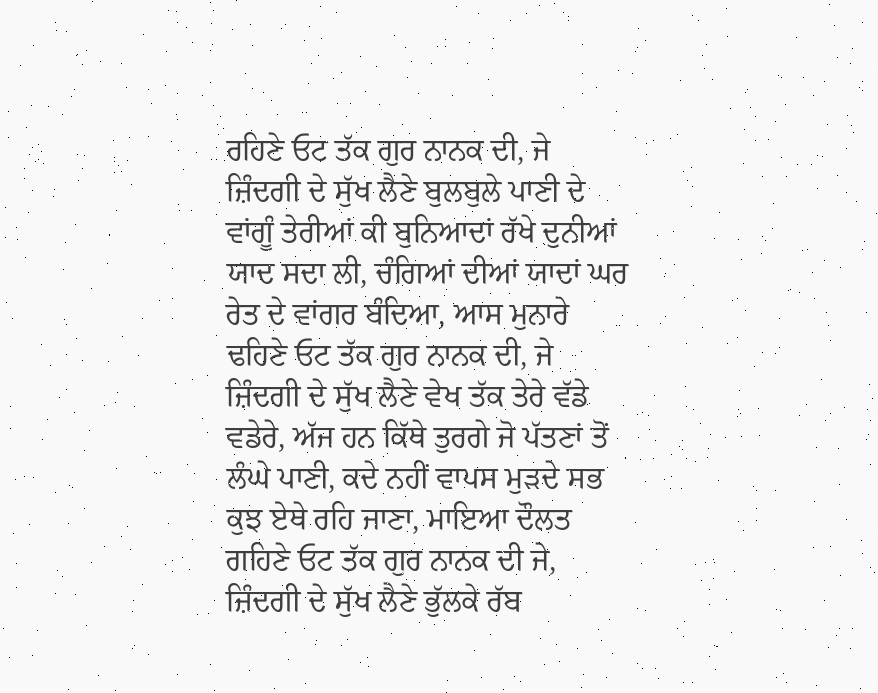ਰਹਿਣੇ ਓਟ ਤੱਕ ਗੁਰ ਨਾਨਕ ਦੀ, ਜੇ ਜ਼ਿੰਦਗੀ ਦੇ ਸੁੱਖ ਲੈਣੇ ਬੁਲਬੁਲੇ ਪਾਣੀ ਦੇ ਵਾਂਗੂੰ ਤੇਰੀਆਂ ਕੀ ਬੁਨਿਆਦਾਂ ਰੱਖੇ ਦੁਨੀਆਂ ਯਾਦ ਸਦਾ ਲੀ, ਚੰਗਿਆਂ ਦੀਆਂ ਯਾਦਾਂ ਘਰ ਰੇਤ ਦੇ ਵਾਂਗਰ ਬੰਦਿਆ, ਆਸ ਮੁਨਾਰੇ ਢਹਿਣੇ ਓਟ ਤੱਕ ਗੁਰ ਨਾਨਕ ਦੀ, ਜੇ ਜ਼ਿੰਦਗੀ ਦੇ ਸੁੱਖ ਲੈਣੇ ਵੇਖ ਤੱਕ ਤੇਰੇ ਵੱਡੇ ਵਡੇਰੇ, ਅੱਜ ਹਨ ਕਿੱਥੇ ਤੁਰਗੇ ਜੋ ਪੱਤਣਾਂ ਤੋਂ ਲੰਘੇ ਪਾਣੀ, ਕਦੇ ਨਹੀਂ ਵਾਪਸ ਮੁੜਦੇ ਸਭ ਕੁਝ ਏਥੇ ਰਹਿ ਜਾਣਾ, ਮਾਇਆ ਦੌਲਤ ਗਹਿਣੇ ਓਟ ਤੱਕ ਗੁਰ ਨਾਨਕ ਦੀ ਜੇ, ਜ਼ਿੰਦਗੀ ਦੇ ਸੁੱਖ ਲੈਣੇ ਭੁੱਲਕੇ ਰੱਬ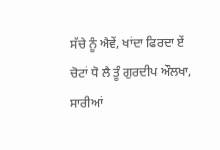ਸੱਚੇ ਨੂੰ ਐਵੇਂ, ਖਾਂਦਾ ਫਿਰਦਾ ਏਂ ਚੋਟਾਂ ਧੋ ਲੈ ਤੂੰ ਗੁਰਦੀਪ ਔਲਖਾ, ਸਾਰੀਆਂ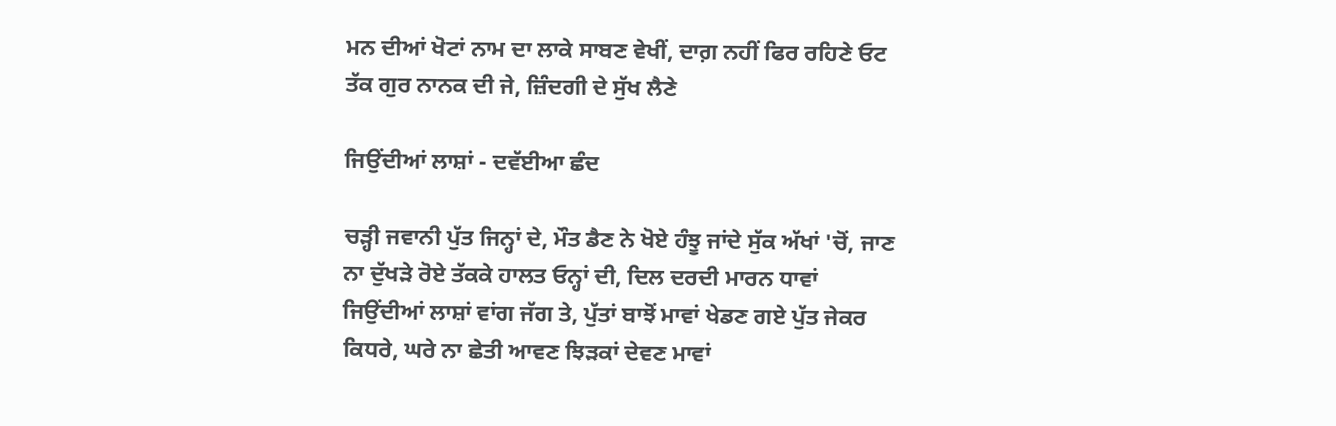ਮਨ ਦੀਆਂ ਖੋਟਾਂ ਨਾਮ ਦਾ ਲਾਕੇ ਸਾਬਣ ਵੇਖੀਂ, ਦਾਗ਼ ਨਹੀਂ ਫਿਰ ਰਹਿਣੇ ਓਟ ਤੱਕ ਗੁਰ ਨਾਨਕ ਦੀ ਜੇ, ਜ਼ਿੰਦਗੀ ਦੇ ਸੁੱਖ ਲੈਣੇ

ਜਿਉਂਦੀਆਂ ਲਾਸ਼ਾਂ - ਦਵੱਈਆ ਛੰਦ

ਚੜ੍ਹੀ ਜਵਾਨੀ ਪੁੱਤ ਜਿਨ੍ਹਾਂ ਦੇ, ਮੌਤ ਡੈਣ ਨੇ ਖੋਏ ਹੰਝੂ ਜਾਂਦੇ ਸੁੱਕ ਅੱਖਾਂ 'ਚੋਂ, ਜਾਣ ਨਾ ਦੁੱਖੜੇ ਰੋਏ ਤੱਕਕੇ ਹਾਲਤ ਓਨ੍ਹਾਂ ਦੀ, ਦਿਲ ਦਰਦੀ ਮਾਰਨ ਧਾਵਾਂ ਜਿਉਂਦੀਆਂ ਲਾਸ਼ਾਂ ਵਾਂਗ ਜੱਗ ਤੇ, ਪੁੱਤਾਂ ਬਾਝੋਂ ਮਾਵਾਂ ਖੇਡਣ ਗਏ ਪੁੱਤ ਜੇਕਰ ਕਿਧਰੇ, ਘਰੇ ਨਾ ਛੇਤੀ ਆਵਣ ਝਿੜਕਾਂ ਦੇਵਣ ਮਾਵਾਂ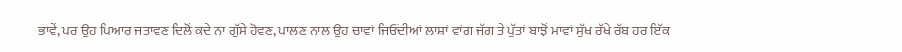ਭਾਵੇਂ, ਪਰ ਉਹ ਪਿਆਰ ਜਤਾਵਣ ਦਿਲੋਂ ਕਦੇ ਨਾ ਗੁੱਸੇ ਹੋਵਣ, ਪਾਲਣ ਨਾਲ ਉਹ ਚਾਵਾਂ ਜਿਓਂਦੀਆਂ ਲਾਸ਼ਾਂ ਵਾਂਗ ਜੱਗ ਤੇ ਪੁੱਤਾਂ ਬਾਝੋਂ ਮਾਵਾਂ ਸੁੱਖ ਰੱਖੇ ਰੱਬ ਹਰ ਇੱਕ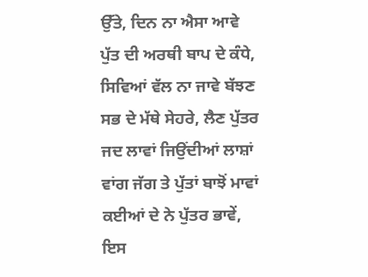ਉੱਤੇ, ਦਿਨ ਨਾ ਐਸਾ ਆਵੇ ਪੁੱਤ ਦੀ ਅਰਥੀ ਬਾਪ ਦੇ ਕੰਧੇ, ਸਿਵਿਆਂ ਵੱਲ ਨਾ ਜਾਵੇ ਬੱਝਣ ਸਭ ਦੇ ਮੱਥੇ ਸੇਹਰੇ, ਲੈਣ ਪੁੱਤਰ ਜਦ ਲਾਵਾਂ ਜਿਉਂਦੀਆਂ ਲਾਸ਼ਾਂ ਵਾਂਗ ਜੱਗ ਤੇ ਪੁੱਤਾਂ ਬਾਝੋਂ ਮਾਵਾਂ ਕਈਆਂ ਦੇ ਨੇ ਪੁੱਤਰ ਭਾਵੇਂ, ਇਸ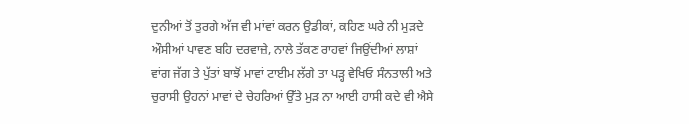ਦੁਨੀਆਂ ਤੋਂ ਤੁਰਗੇ ਅੱਜ ਵੀ ਮਾਂਵਾਂ ਕਰਨ ਉਡੀਕਾਂ, ਕਹਿਣ ਘਰੇ ਨੀ ਮੁੜਦੇ ਔਸੀਆਂ ਪਾਵਣ ਬਹਿ ਦਰਵਾਜ਼ੇ, ਨਾਲੇ ਤੱਕਣ ਰਾਹਵਾਂ ਜਿਉਂਦੀਆਂ ਲਾਸ਼ਾਂ ਵਾਂਗ ਜੱਗ ਤੇ ਪੁੱਤਾਂ ਬਾਝੋਂ ਮਾਵਾਂ ਟਾਈਮ ਲੱਗੇ ਤਾ ਪੜ੍ਹ ਵੇਖਿਓ ਸੰਨਤਾਲੀ ਅਤੇ ਚੁਰਾਸੀ ਉਹਨਾਂ ਮਾਵਾਂ ਦੇ ਚੇਹਰਿਆਂ ਉੱਤੇ ਮੁੜ ਨਾ ਆਈ ਹਾਸੀ ਕਦੇ ਵੀ ਐਸੇ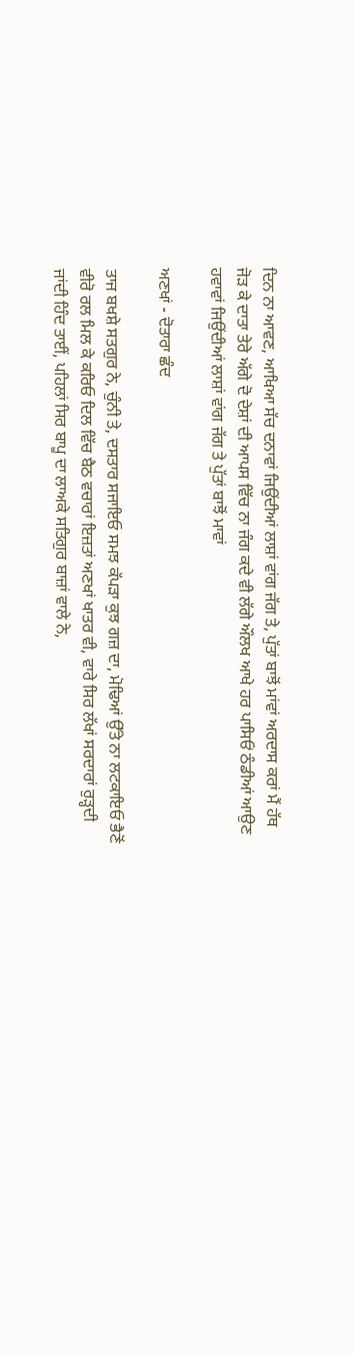ਦਿਨ ਨਾ ਆਵਣ, ਆਖਿਆ ਸੱਚ ਦਨਾਵਾਂ ਜਿਉਂਦੀਆਂ ਲਾਸ਼ਾਂ ਵਾਂਗ ਜੱਗ ਤੇ, ਪੁੱਤਾਂ ਬਾਝੋਂ ਮਾਂਵਾਂ ਅਰਦਾਸ ਕਰਾਂ ਮੈਂ ਹੱਥ ਜੋੜ ਕੇ ਦਾਤਾ ਤੇਰੇ ਅੱਗੇ ਦੋ ਦੇਸ਼ਾਂ ਦੀ ਆਪਸ ਵਿੱਚ ਨਾ ਜੰਗ ਕਦੇ ਵੀ ਲੱਗੇ ਔਲਖ ਆਖੇ ਹਰ ਪਾਸਿਓਂ ਠੰਡੀਆਂ ਆਉਣ ਹਵਾਵਾਂ ਜਿਉਂਦੀਆਂ ਲਾਸ਼ਾਂ ਵਾਂਗ ਜੱਗ ਤੇ ਪੁੱਤਾਂ ਬਾਝੋਂ ਮਾਵਾਂ

ਅਣਖਾਂ - ਦੋਤਾਰਾ ਛੰਦ

ਤਾਜ ਬਖਸ਼ੇ ਸਤਗੁਰ ਨੇ, ਚੁੰਨੀ ਤੇ, ਦਸਤਾਰ ਸਜਾਇਓ ਸਮਝ ਕੱਪੜਾ ਕੁਝ ਗਜ਼ ਦਾ, ਮੋਢਿਆਂ ਉੱਤੇ ਨਾ ਲਟਕਾਇਓ ਭੈਣੋਂ ਵੀਰੋ ਰਲ ਮਿਲ ਕੇ ਕਰਿਓ ਦਿਲ ਵਿੱਚ ਬੈਠ ਵਚਾਰਾਂ ਇਜ਼ਤਾਂ ਅਣਖਾਂ ਖਾਤਰ ਵੀ, ਵਾਰੇ ਸਿਰ ਲੱਖਾਂ ਸਰਦਾਰਾਂ ਰੁੜ੍ਹਦੀ ਜਾਂਦੀ ਹਿੰਦ ਤਾਈਂ, ਪਹਿਲਾਂ ਸਿਰ ਬਾਪੂ ਦਾ ਲਾਅਕੇ ਸਤਿਗੁਰ ਬਾਜ਼ਾਂ ਵਾਲੇ ਨੇ,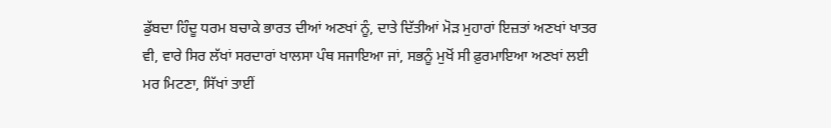ਡੁੱਬਦਾ ਹਿੰਦੂ ਧਰਮ ਬਚਾਕੇ ਭਾਰਤ ਦੀਆਂ ਅਣਖਾਂ ਨੂੰ, ਦਾਤੇ ਦਿੱਤੀਆਂ ਮੋੜ ਮੁਹਾਰਾਂ ਇਜ਼ਤਾਂ ਅਣਖਾਂ ਖਾਤਰ ਵੀ, ਵਾਰੇ ਸਿਰ ਲੱਖਾਂ ਸਰਦਾਰਾਂ ਖਾਲਸਾ ਪੰਥ ਸਜਾਇਆ ਜਾਂ, ਸਭਨੂੰ ਮੁਖੋਂ ਸੀ ਫ਼ੁਰਮਾਇਆ ਅਣਖਾਂ ਲਈ ਮਰ ਮਿਟਣਾ, ਸਿੱਖਾਂ ਤਾਈਂ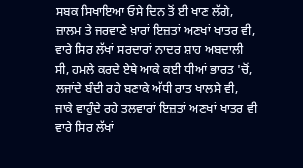ਸਬਕ ਸਿਖਾਇਆ ਓਸੇ ਦਿਨ ਤੋਂ ਈ ਖਾਣ ਲੱਗੇ, ਜ਼ਾਲਮ ਤੇ ਜਰਵਾਣੇ ਖ਼ਾਰਾਂ ਇਜ਼ਤਾਂ ਅਣਖਾਂ ਖਾਤਰ ਵੀ, ਵਾਰੇ ਸਿਰ ਲੱਖਾਂ ਸਰਦਾਰਾਂ ਨਾਦਰ ਸ਼ਾਹ ਅਬਦਾਲੀ ਸੀ, ਹਮਲੇ ਕਰਦੇ ਏਥੇ ਆਕੇ ਕਈ ਧੀਆਂ ਭਾਰਤ 'ਚੋਂ, ਲਜਾਂਦੇ ਬੰਦੀ ਰਹੇ ਬਣਾਕੇ ਅੱਧੀ ਰਾਤ ਖਾਲਸੇ ਵੀ, ਜਾਕੇ ਵਾਹੁੰਦੇ ਰਹੇ ਤਲਵਾਰਾਂ ਇਜ਼ਤਾਂ ਅਣਖਾਂ ਖਾਤਰ ਵੀ ਵਾਰੇ ਸਿਰ ਲੱਖਾਂ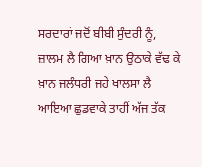ਸਰਦਾਰਾਂ ਜਦੋਂ ਬੀਬੀ ਸੁੰਦਰੀ ਨੂੰ, ਜ਼ਾਲਮ ਲੈ ਗਿਆ ਖ਼ਾਨ ਉਠਾਕੇ ਵੱਢ ਕੇ ਖ਼ਾਨ ਜਲੰਧਰੀ ਜਹੇ ਖਾਲਸਾ ਲੈ ਆਇਆ ਛੁਡਵਾਕੇ ਤਾਹੀਂ ਅੱਜ ਤੱਕ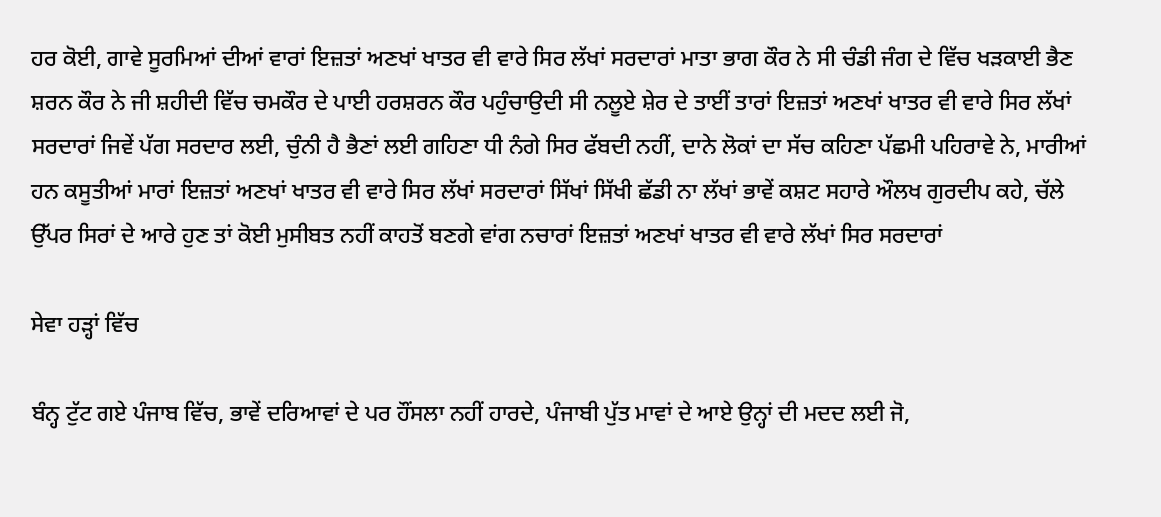ਹਰ ਕੋਈ, ਗਾਵੇ ਸੂਰਮਿਆਂ ਦੀਆਂ ਵਾਰਾਂ ਇਜ਼ਤਾਂ ਅਣਖਾਂ ਖਾਤਰ ਵੀ ਵਾਰੇ ਸਿਰ ਲੱਖਾਂ ਸਰਦਾਰਾਂ ਮਾਤਾ ਭਾਗ ਕੌਰ ਨੇ ਸੀ ਚੰਡੀ ਜੰਗ ਦੇ ਵਿੱਚ ਖੜਕਾਈ ਭੈਣ ਸ਼ਰਨ ਕੌਰ ਨੇ ਜੀ ਸ਼ਹੀਦੀ ਵਿੱਚ ਚਮਕੌਰ ਦੇ ਪਾਈ ਹਰਸ਼ਰਨ ਕੌਰ ਪਹੁੰਚਾਉਦੀ ਸੀ ਨਲੂਏ ਸ਼ੇਰ ਦੇ ਤਾਈਂ ਤਾਰਾਂ ਇਜ਼ਤਾਂ ਅਣਖਾਂ ਖਾਤਰ ਵੀ ਵਾਰੇ ਸਿਰ ਲੱਖਾਂ ਸਰਦਾਰਾਂ ਜਿਵੇਂ ਪੱਗ ਸਰਦਾਰ ਲਈ, ਚੁੰਨੀ ਹੈ ਭੈਣਾਂ ਲਈ ਗਹਿਣਾ ਧੀ ਨੰਗੇ ਸਿਰ ਫੱਬਦੀ ਨਹੀਂ, ਦਾਨੇ ਲੋਕਾਂ ਦਾ ਸੱਚ ਕਹਿਣਾ ਪੱਛਮੀ ਪਹਿਰਾਵੇ ਨੇ, ਮਾਰੀਆਂ ਹਨ ਕਸੂਤੀਆਂ ਮਾਰਾਂ ਇਜ਼ਤਾਂ ਅਣਖਾਂ ਖਾਤਰ ਵੀ ਵਾਰੇ ਸਿਰ ਲੱਖਾਂ ਸਰਦਾਰਾਂ ਸਿੱਖਾਂ ਸਿੱਖੀ ਛੱਡੀ ਨਾ ਲੱਖਾਂ ਭਾਵੇਂ ਕਸ਼ਟ ਸਹਾਰੇ ਔਲਖ ਗੁਰਦੀਪ ਕਹੇ, ਚੱਲੇ ਉੱਪਰ ਸਿਰਾਂ ਦੇ ਆਰੇ ਹੁਣ ਤਾਂ ਕੋਈ ਮੁਸੀਬਤ ਨਹੀਂ ਕਾਹਤੋਂ ਬਣਗੇ ਵਾਂਗ ਨਚਾਰਾਂ ਇਜ਼ਤਾਂ ਅਣਖਾਂ ਖਾਤਰ ਵੀ ਵਾਰੇ ਲੱਖਾਂ ਸਿਰ ਸਰਦਾਰਾਂ

ਸੇਵਾ ਹੜ੍ਹਾਂ ਵਿੱਚ

ਬੰਨ੍ਹ ਟੁੱਟ ਗਏ ਪੰਜਾਬ ਵਿੱਚ, ਭਾਵੇਂ ਦਰਿਆਵਾਂ ਦੇ ਪਰ ਹੌਂਸਲਾ ਨਹੀਂ ਹਾਰਦੇ, ਪੰਜਾਬੀ ਪੁੱਤ ਮਾਵਾਂ ਦੇ ਆਏ ਉਨ੍ਹਾਂ ਦੀ ਮਦਦ ਲਈ ਜੋ,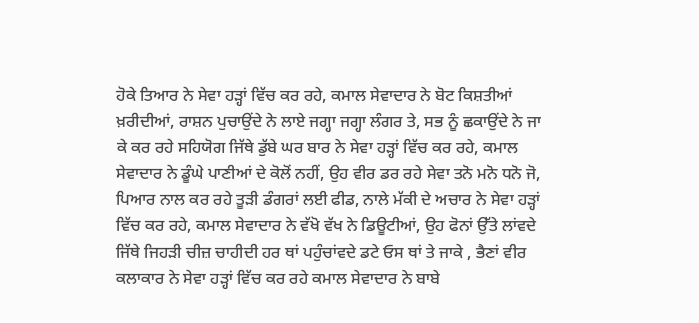ਹੋਕੇ ਤਿਆਰ ਨੇ ਸੇਵਾ ਹੜ੍ਹਾਂ ਵਿੱਚ ਕਰ ਰਹੇ, ਕਮਾਲ ਸੇਵਾਦਾਰ ਨੇ ਬੋਟ ਕਿਸ਼ਤੀਆਂ ਖ਼ਰੀਦੀਆਂ, ਰਾਸ਼ਨ ਪੁਚਾਉਂਦੇ ਨੇ ਲਾਏ ਜਗ੍ਹਾ ਜਗ੍ਹਾ ਲੰਗਰ ਤੇ, ਸਭ ਨੂੰ ਛਕਾਉਂਦੇ ਨੇ ਜਾ ਕੇ ਕਰ ਰਹੇ ਸਹਿਯੋਗ ਜਿੱਥੇ ਡੁੱਬੇ ਘਰ ਬਾਰ ਨੇ ਸੇਵਾ ਹੜ੍ਹਾਂ ਵਿੱਚ ਕਰ ਰਹੇ, ਕਮਾਲ ਸੇਵਾਦਾਰ ਨੇ ਡੂੰਘੇ ਪਾਣੀਆਂ ਦੇ ਕੋਲੋਂ ਨਹੀਂ, ਉਹ ਵੀਰ ਡਰ ਰਹੇ ਸੇਵਾ ਤਨੋ ਮਨੋ ਧਨੋ ਜੋ, ਪਿਆਰ ਨਾਲ ਕਰ ਰਹੇ ਤੂੜੀ ਡੰਗਰਾਂ ਲਈ ਫੀਡ, ਨਾਲੇ ਮੱਕੀ ਦੇ ਅਚਾਰ ਨੇ ਸੇਵਾ ਹੜ੍ਹਾਂ ਵਿੱਚ ਕਰ ਰਹੇ, ਕਮਾਲ ਸੇਵਾਦਾਰ ਨੇ ਵੱਖੋ ਵੱਖ ਨੇ ਡਿਊਟੀਆਂ, ਉਹ ਫੋਨਾਂ ਉੱਤੇ ਲਾਂਵਦੇ ਜਿੱਥੇ ਜਿਹੜੀ ਚੀਜ਼ ਚਾਹੀਦੀ ਹਰ ਥਾਂ ਪਹੁੰਚਾਂਵਦੇ ਡਟੇ ਓਸ ਥਾਂ ਤੇ ਜਾਕੇ , ਭੈਣਾਂ ਵੀਰ ਕਲਾਕਾਰ ਨੇ ਸੇਵਾ ਹੜ੍ਹਾਂ ਵਿੱਚ ਕਰ ਰਹੇ ਕਮਾਲ ਸੇਵਾਦਾਰ ਨੇ ਬਾਬੇ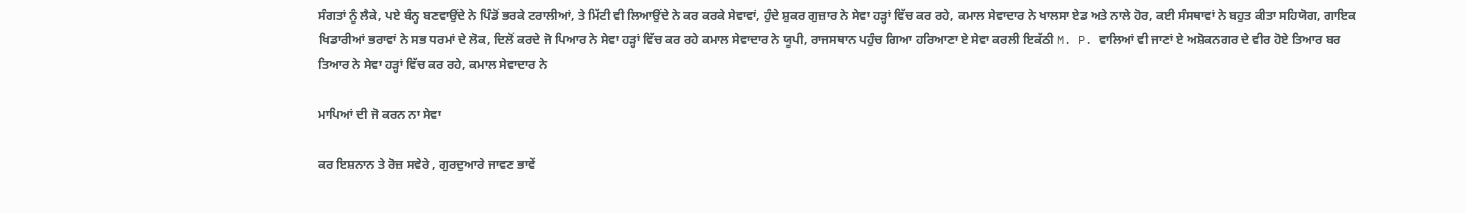ਸੰਗਤਾਂ ਨੂੰ ਲੈਕੇ, ਪਏ ਬੰਨ੍ਹ ਬਣਵਾਉਂਦੇ ਨੇ ਪਿੰਡੋਂ ਭਰਕੇ ਟਰਾਲੀਆਂ, ਤੇ ਮਿੱਟੀ ਵੀ ਲਿਆਉਂਦੇ ਨੇ ਕਰ ਕਰਕੇ ਸੇਵਾਵਾਂ, ਹੁੰਦੇ ਸ਼ੁਕਰ ਗੁਜ਼ਾਰ ਨੇ ਸੇਵਾ ਹੜ੍ਹਾਂ ਵਿੱਚ ਕਰ ਰਹੇ, ਕਮਾਲ ਸੇਵਾਦਾਰ ਨੇ ਖਾਲਸਾ ਏਡ ਅਤੇ ਨਾਲੇ ਹੋਰ, ਕਈ ਸੰਸਥਾਵਾਂ ਨੇ ਬਹੁਤ ਕੀਤਾ ਸਹਿਯੋਗ, ਗਾਇਕ ਖਿਡਾਰੀਆਂ ਭਰਾਵਾਂ ਨੇ ਸਭ ਧਰਮਾਂ ਦੇ ਲੋਕ, ਦਿਲੋਂ ਕਰਦੇ ਜੋ ਪਿਆਰ ਨੇ ਸੇਵਾ ਹੜ੍ਹਾਂ ਵਿੱਚ ਕਰ ਰਹੇ ਕਮਾਲ ਸੇਵਾਦਾਰ ਨੇ ਯੂਪੀ, ਰਾਜਸਥਾਨ ਪਹੁੰਚ ਗਿਆ ਹਰਿਆਣਾ ਏ ਸੇਵਾ ਕਰਲੀ ਇਕੱਠੀ M. P. ਵਾਲਿਆਂ ਵੀ ਜਾਣਾਂ ਏ ਅਸ਼ੋਕਨਗਰ ਦੇ ਵੀਰ ਹੋਏ ਤਿਆਰ ਬਰ ਤਿਆਰ ਨੇ ਸੇਵਾ ਹੜ੍ਹਾਂ ਵਿੱਚ ਕਰ ਰਹੇ, ਕਮਾਲ ਸੇਵਾਦਾਰ ਨੇ

ਮਾਪਿਆਂ ਦੀ ਜੋ ਕਰਨ ਨਾ ਸੇਵਾ

ਕਰ ਇਸ਼ਨਾਨ ਤੇ ਰੋਜ਼ ਸਵੇਰੇ , ਗੁਰਦੁਆਰੇ ਜਾਵਣ ਭਾਵੇਂ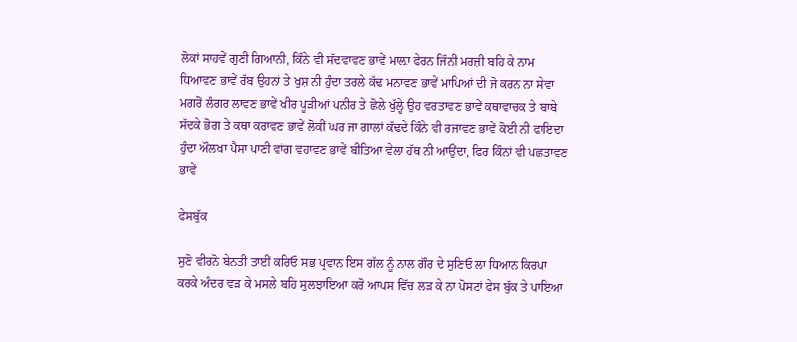ਲੋਕਾਂ ਸਾਹਵੇਂ ਗੁਣੀ ਗਿਆਨੀ, ਕਿੰਨੇ ਵੀ ਸੱਦਵਾਵਣ ਭਾਵੇਂ ਮਾਲ਼ਾ ਫੇਰਨ ਜਿੰਨੀ ਮਰਜ਼ੀ ਬਹਿ ਕੇ ਨਾਮ ਧਿਆਵਣ ਭਾਵੇਂ ਰੱਬ ਉਹਨਾਂ ਤੇ ਖੁਸ਼ ਨੀ ਹੁੰਦਾ ਤਰਲੇ ਕੱਢ ਮਨਾਵਣ ਭਾਵੇਂ ਮਾਪਿਆਂ ਦੀ ਜੋ ਕਰਨ ਨਾ ਸੇਵਾ ਮਗਰੋਂ ਲੰਗਰ ਲਾਵਣ ਭਾਵੇਂ ਖੀਰ ਪੂੜੀਆਂ ਪਨੀਰ ਤੇ ਛੋਲੇ ਖੁੱਲ੍ਹੇ ਉਹ ਵਰਤਾਵਣ ਭਾਵੇਂ ਕਥਾਵਾਚਕ ਤੇ ਬਾਬੇ ਸੱਦਕੇ ਭੋਗ ਤੇ ਕਥਾ ਕਰਾਵਣ ਭਾਵੇਂ ਲੋਕੀਂ ਘਰ ਜਾ ਗਾਲਾਂ ਕੱਢਦੇ ਕਿੰਨੇ ਵੀ ਰਜਾਵਣ ਭਾਵੇਂ ਕੋਈ ਨੀ ਫਾਇਦਾ ਹੁੰਦਾ ਔਲਖਾ ਪੈਸਾ ਪਾਣੀ ਵਾਂਗ ਵਹਾਵਣ ਭਾਵੇਂ ਬੀਤਿਆ ਵੇਲਾ ਹੱਥ ਨੀ ਆਉਂਦਾ, ਫਿਰ ਕਿੰਨਾਂ ਵੀ ਪਛਤਾਵਣ ਭਾਵੇਂ

ਫੇਸਬੁੱਕ

ਸੁਣੋ ਵੀਰਨੋ ਬੇਨਤੀ ਤਾਈਂ ਕਰਿਓ ਸਭ ਪ੍ਰਵਾਨ ਇਸ ਗੱਲ ਨੂੰ ਨਾਲ ਗੌਰ ਦੇ ਸੁਣਿਓ ਲਾ ਧਿਆਨ ਕਿਰਪਾ ਕਰਕੇ ਅੰਦਰ ਵੜ ਕੇ ਮਸਲੇ ਬਹਿ ਸੁਲਝਾਇਆ ਕਰੋ ਆਪਸ ਵਿੱਚ ਲੜ ਕੇ ਨਾ ਪੋਸਟਾਂ ਫੇਸ ਬੁੱਕ ਤੇ ਪਾਇਆ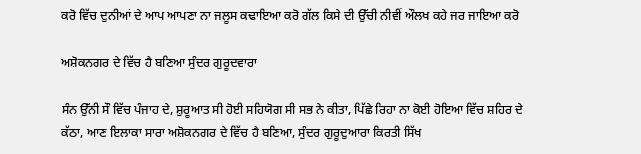ਕਰੋ ਵਿੱਚ ਦੁਨੀਆਂ ਦੇ ਆਪ ਆਪਣਾ ਨਾ ਜਲੂਸ ਕਢਾਇਆ ਕਰੋ ਗੱਲ ਕਿਸੇ ਦੀ ਉੱਚੀ ਨੀਵੀਂ ਔਲਖ ਕਹੇ ਜਰ ਜਾਇਆ ਕਰੋ

ਅਸ਼ੋਕਨਗਰ ਦੇ ਵਿੱਚ ਹੈ ਬਣਿਆ ਸੁੰਦਰ ਗੁਰੂਦਵਾਰਾ

ਸੰਨ ਉੱਨੀ ਸੌ ਵਿੱਚ ਪੰਜਾਹ ਦੇ, ਸ਼ੁਰੂਆਤ ਸੀ ਹੋਈ ਸਹਿਯੋਗ ਸੀ ਸਭ ਨੇ ਕੀਤਾ, ਪਿੱਛੇ ਰਿਹਾ ਨਾ ਕੋਈ ਹੋਇਆ ਵਿੱਚ ਸ਼ਹਿਰ ਦੇ ਕੱਠਾ, ਆਣ ਇਲਾਕਾ ਸਾਰਾ ਅਸ਼ੋਕਨਗਰ ਦੇ ਵਿੱਚ ਹੈ ਬਣਿਆ, ਸੁੰਦਰ ਗੁਰੂਦੁਆਰਾ ਕਿਰਤੀ ਸਿੱਖ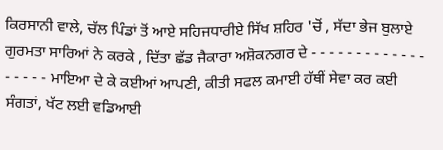ਕਿਰਸਾਨੀ ਵਾਲੇ, ਚੱਲ ਪਿੰਡਾਂ ਤੋਂ ਆਏ ਸਹਿਜਧਾਰੀਏ ਸਿੱਖ ਸ਼ਹਿਰ 'ਚੋਂ , ਸੱਦਾ ਭੇਜ ਬੁਲਾਏ ਗੁਰਮਤਾ ਸਾਰਿਆਂ ਨੇ ਕਰਕੇ , ਦਿੱਤਾ ਛੱਡ ਜੈਕਾਰਾ ਅਸ਼ੋਕਨਗਰ ਦੇ - - - - - - - - - - - - - - - - - - ਮਾਇਆ ਦੇ ਕੇ ਕਈਆਂ ਆਪਣੀ, ਕੀਤੀ ਸਫਲ ਕਮਾਈ ਹੱਥੀਂ ਸੇਵਾ ਕਰ ਕਈ ਸੰਗਤਾਂ, ਖੱਟ ਲਈ ਵਡਿਆਈ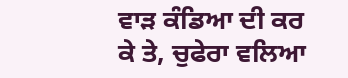ਵਾੜ ਕੰਡਿਆ ਦੀ ਕਰ ਕੇ ਤੇ, ਚੁਫੇਰਾ ਵਲਿਆ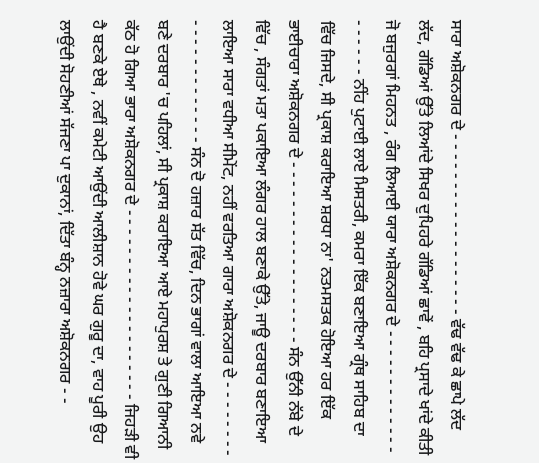ਸਾਰਾ ਅਸ਼ੋਕਨਗਰ ਦੇ - - - - - - - - - - - - - - - - - - - ਵੱਢ ਵੱਢ ਕੇ ਛਾਪੇ ਲੱਦ ਲੱਦ, ਗੱਡਿਆਂ ਉੱਤੇ ਲਿਆਂਦੇ ਸਿਖਰ ਦੁਪਿਹਰੇ ਗੱਡਿਆਂ ਛਾਵੇਂ , ਬਹਿ ਪ੍ਰਸਾਦੇ ਖਾਂਦੇ ਕੀਤੀ ਜੋ ਬਜੁਰਗਾਂ ਮਿਹਨਤ , ਰੰਗ ਲਿਆਈ ਯਾਰਾ ਅਸ਼ੋਕਨਗਰ ਦੇ - - - - - - - - - - - - - - - - - - - ਨੀਂਹ ਪੁਟਾਈ ਲਾਏ ਮਿਸਤਰੀ, ਕਮਰਾ ਇੱਕ ਬਣਾਇਆ ਗ੍ਰੰਥ ਸਾਹਿਬ ਦਾ ਵਿੱਚ ਜਿਸਦੇ, ਸੀ ਪ੍ਰਕਾਸ਼ ਕਰਾਇਆ ਸ਼ਰਧਾ ਨਾ' ਨਤਮਸਤਕ ਹੋਇਆ ਹਰ ਇੱਕ ਭਾਈਚਾਰਾ ਅਸ਼ੋਕਨਗਰ ਦੇ - - - - - - - - - - - - - - - - - - - ਸੰਨ ਉੱਨੀ ਨੱਬੇ ਦੇ ਵਿੱਚ , ਸੰਗਤਾਂ ਮਤਾ ਪਕਾਇਆ ਲੰਗਰ ਹਾਲ ਬਣਾਕੇ ਉੱਤੇ, ਜਾਊ ਦਰਬਾਰ ਬਣਾਇਆ ਲਾਇਆ ਸਾਰਾ ਵਧੀਆ ਸੀਮੇਂਟ, ਨਹੀਂ ਵਰਤਿਆ ਗਾਰਾ ਅਸ਼ੋਕਨਗਰ ਦੇ - - - - - - - - - - - - - - - - - - - - - ਸੰਨ ਦੋ ਹਜ਼ਾਰ ਸੱਤ ਵਿੱਚ, ਦਿਨ ਭਾਗਾਂ ਵਾਲਾ ਆਇਆ ਨਵੇ ਬਣੇ ਦਰਬਾਰ 'ਚ ਪਹਿਲਾਂ, ਸੀ ਪ੍ਰਕਾਸ਼ ਕਰਾਇਆ ਆਏ ਮਹਾਪੁਰਸ਼ ਤੇ ਗੁਣੀ ਗਿਆਨੀ ਕੱਠ ਹੋ ਗਿਆ ਭਾਰਾ ਅਸ਼ੋਕਨਗਰ ਦੇ - - - - - - - - - - - - - - - - - - - - ਜਿਹੜੀ ਵੀ ਹੈ ਬਣਕੇ ਏਥੇ , ਨਵੀਂ ਕਮੇਟੀ ਆਉਂਦੀ ਆਲੀਸ਼ਾਨ ਹੋਵੇ ਘਰ ਗੁਰੂ ਦਾ, ਵਾਹ ਪੂਰੀ ਉਹ ਲਾਉਂਦੀ ਸੋਹਣੀਆਂ ਸੱਜਣਾ ਪਾ ਦੁਕਾਨਾਂ, ਦਿੱਤਾ ਬੰਨ੍ਹ ਨਜ਼ਾਰਾ ਅਸ਼ੋਕਨਗਰ - -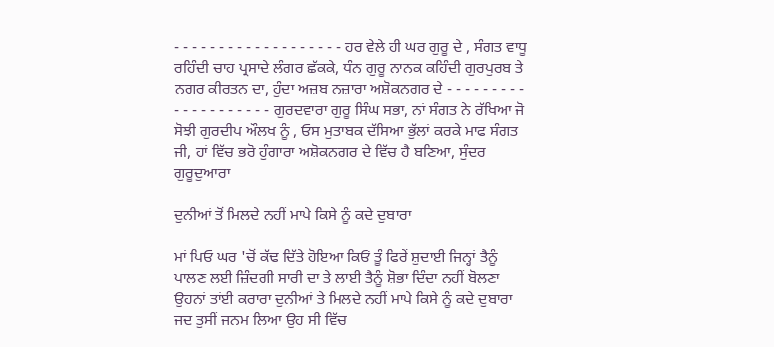- - - - - - - - - - - - - - - - - - - ਹਰ ਵੇਲੇ ਹੀ ਘਰ ਗੁਰੂ ਦੇ , ਸੰਗਤ ਵਾਧੂ ਰਹਿੰਦੀ ਚਾਹ ਪ੍ਰਸਾਦੇ ਲੰਗਰ ਛੱਕਕੇ, ਧੰਨ ਗੁਰੂ ਨਾਨਕ ਕਹਿੰਦੀ ਗੁਰਪੁਰਬ ਤੇ ਨਗਰ ਕੀਰਤਨ ਦਾ, ਹੁੰਦਾ ਅਜ਼ਬ ਨਜ਼ਾਰਾ ਅਸ਼ੋਕਨਗਰ ਦੇ - - - - - - - - - - - - - - - - - - - - ਗੁਰਦਵਾਰਾ ਗੁਰੂ ਸਿੰਘ ਸਭਾ, ਨਾਂ ਸੰਗਤ ਨੇ ਰੱਖਿਆ ਜੋ ਸੋਝੀ ਗੁਰਦੀਪ ਔਲਖ ਨੂੰ , ਓਸ ਮੁਤਾਬਕ ਦੱਸਿਆ ਭੁੱਲਾਂ ਕਰਕੇ ਮਾਫ ਸੰਗਤ ਜੀ, ਹਾਂ ਵਿੱਚ ਭਰੋ ਹੁੰਗਾਰਾ ਅਸ਼ੋਕਨਗਰ ਦੇ ਵਿੱਚ ਹੈ ਬਣਿਆ, ਸੁੰਦਰ ਗੁਰੂਦੁਆਰਾ

ਦੁਨੀਆਂ ਤੋਂ ਮਿਲਦੇ ਨਹੀਂ ਮਾਪੇ ਕਿਸੇ ਨੂੰ ਕਦੇ ਦੁਬਾਰਾ

ਮਾਂ ਪਿਓ ਘਰ 'ਚੋਂ ਕੱਢ ਦਿੱਤੇ ਹੋਇਆ ਕਿਓਂ ਤੂੰ ਫਿਰੇਂ ਸ਼ੁਦਾਈ ਜਿਨ੍ਹਾਂ ਤੈਨੂੰ ਪਾਲਣ ਲਈ ਜ਼ਿੰਦਗੀ ਸਾਰੀ ਦਾ ਤੇ ਲਾਈ ਤੈਨੂੰ ਸ਼ੋਭਾ ਦਿੰਦਾ ਨਹੀਂ ਬੋਲਣਾ ਉਹਨਾਂ ਤਾਂਈ ਕਰਾਰਾ ਦੁਨੀਆਂ ਤੇ ਮਿਲਦੇ ਨਹੀਂ ਮਾਪੇ ਕਿਸੇ ਨੂੰ ਕਦੇ ਦੁਬਾਰਾ ਜਦ ਤੁਸੀਂ ਜਨਮ ਲਿਆ ਉਹ ਸੀ ਵਿੱਚ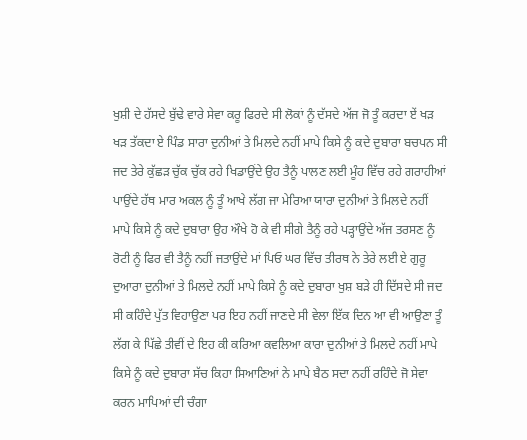ਖੁਸ਼ੀ ਦੇ ਹੱਸਦੇ ਬੁੱਢੇ ਵਾਰੇ ਸੇਵਾ ਕਰੂ ਫਿਰਦੇ ਸੀ ਲੋਕਾਂ ਨੂੰ ਦੱਸਦੇ ਅੱਜ ਜੋ ਤੂੰ ਕਰਦਾ ਏਂ ਖੜ ਖੜ ਤੱਕਦਾ ਏ ਪਿੰਡ ਸਾਰਾ ਦੁਨੀਆਂ ਤੇ ਮਿਲਦੇ ਨਹੀਂ ਮਾਪੇ ਕਿਸੇ ਨੂੰ ਕਦੇ ਦੁਬਾਰਾ ਬਚਪਨ ਸੀ ਜਦ ਤੇਰੇ ਕੁੱਛੜ ਚੁੱਕ ਚੁੱਕ ਰਹੇ ਖਿਡਾਉਂਦੇ ਉਹ ਤੈਨੂੰ ਪਾਲਣ ਲਈ ਮੂੰਹ ਵਿੱਚ ਰਹੇ ਗਰਾਹੀਆਂ ਪਾਉਂਦੇ ਹੱਥ ਮਾਰ ਅਕਲ ਨੂੰ ਤੂੰ ਆਖੇ ਲੱਗ ਜਾ ਮੇਰਿਆ ਯਾਰਾ ਦੁਨੀਆਂ ਤੇ ਮਿਲਦੇ ਨਹੀਂ ਮਾਪੇ ਕਿਸੇ ਨੂੰ ਕਦੇ ਦੁਬਾਰਾ ਉਹ ਔਖੇ ਹੋ ਕੇ ਵੀ ਸੀਗੇ ਤੈਨੂੰ ਰਹੇ ਪੜ੍ਹਾਉਂਦੇ ਅੱਜ ਤਰਸਣ ਨੂੰ ਰੋਟੀ ਨੂੰ ਫਿਰ ਵੀ ਤੈਨੂੰ ਨਹੀਂ ਜਤਾਉਂਦੇ ਮਾਂ ਪਿਓ ਘਰ ਵਿੱਚ ਤੀਰਥ ਨੇ ਤੇਰੇ ਲਈ ਏ ਗੁਰੂ ਦੁਆਰਾ ਦੁਨੀਆਂ ਤੇ ਮਿਲਦੇ ਨਹੀਂ ਮਾਪੇ ਕਿਸੇ ਨੂੰ ਕਦੇ ਦੁਬਾਰਾ ਖੁਸ਼ ਬੜੇ ਹੀ ਦਿੱਸਦੇ ਸੀ ਜਦ ਸੀ ਕਹਿੰਦੇ ਪੁੱਤ ਵਿਹਾਉਣਾ ਪਰ ਇਹ ਨਹੀਂ ਜਾਣਦੇ ਸੀ ਵੇਲਾ ਇੱਕ ਦਿਨ ਆ ਵੀ ਆਉਣਾ ਤੂੰ ਲੱਗ ਕੇ ਪਿੱਛੇ ਤੀਵੀਂ ਦੇ ਇਹ ਕੀ ਕਰਿਆ ਕਵਲਿਆ ਕਾਰਾ ਦੁਨੀਆਂ ਤੇ ਮਿਲਦੇ ਨਹੀਂ ਮਾਪੇ ਕਿਸੇ ਨੂੰ ਕਦੇ ਦੁਬਾਰਾ ਸੱਚ ਕਿਹਾ ਸਿਆਣਿਆਂ ਨੇ ਮਾਪੇ ਬੈਠ ਸਦਾ ਨਹੀਂ ਰਹਿੰਦੇ ਜੋ ਸੇਵਾ ਕਰਨ ਮਾਪਿਆਂ ਦੀ ਚੰਗਾ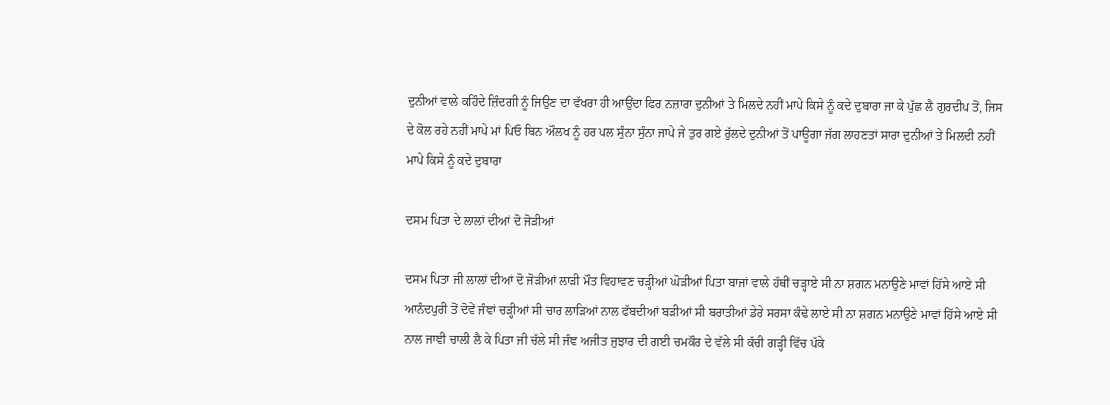ਦੁਨੀਆਂ ਵਾਲੇ ਕਹਿੰਦੇ ਜ਼ਿੰਦਗੀ ਨੂੰ ਜਿਉਣ ਦਾ ਵੱਖਰਾ ਹੀ ਆਉਂਦਾ ਫਿਰ ਨਜ਼ਾਰਾ ਦੁਨੀਆਂ ਤੇ ਮਿਲਦੇ ਨਹੀਂ ਮਾਪੇ ਕਿਸੇ ਨੂੰ ਕਦੇ ਦੁਬਾਰਾ ਜਾ ਕੇ ਪੁੱਛ ਲੈ ਗੁਰਦੀਪ ਤੋਂ, ਜਿਸ ਦੇ ਕੋਲ ਰਹੇ ਨਹੀਂ ਮਾਪੇ ਮਾਂ ਪਿਓ ਬਿਨ ਔਲਖ ਨੂੰ ਹਰ ਪਲ ਸੁੰਨਾ ਸੁੰਨਾ ਜਾਪੇ ਜੇ ਤੁਰ ਗਏ ਰੁੱਲਦੇ ਦੁਨੀਆਂ ਤੋਂ ਪਾਊਗਾ ਜੱਗ ਲਾਹਣਤਾਂ ਸਾਰਾ ਦੁਨੀਆਂ ਤੇ ਮਿਲਦੀ ਨਹੀਂ ਮਾਪੇ ਕਿਸੇ ਨੂੰ ਕਦੇ ਦੁਬਾਰਾ

ਦਸਮ ਪਿਤਾ ਦੇ ਲਾਲਾਂ ਦੀਆਂ ਦੋ ਜੋੜੀਆਂ

ਦਸਮ ਪਿਤਾ ਜੀ ਲਾਲਾਂ ਦੀਆਂ ਦੋ ਜੋੜੀਆਂ ਲਾੜੀ ਮੌਤ ਵਿਹਾਵਣ ਚੜ੍ਹੀਆਂ ਘੋੜੀਆਂ ਪਿਤਾ ਬਾਜਾਂ ਵਾਲੇ ਹੱਥੀਂ ਚੜ੍ਹਾਏ ਸੀ ਨਾ ਸ਼ਗਨ ਮਨਾਉਣੇ ਮਾਵਾਂ ਹਿੱਸੇ ਆਏ ਸੀ ਆਨੰਦਪੁਰੀ ਤੋਂ ਦੋਵੇਂ ਜੰਞਾਂ ਚੜ੍ਹੀਆਂ ਸੀ ਚਾਰ ਲਾੜਿਆਂ ਨਾਲ ਫੱਬਦੀਆਂ ਬੜੀਆਂ ਸੀ ਬਰਾਤੀਆਂ ਡੇਰੇ ਸਰਸਾ ਕੰਢੇ ਲਾਏ ਸੀ ਨਾ ਸ਼ਗਨ ਮਨਾਉਣੇ ਮਾਵਾਂ ਹਿੱਸੇ ਆਏ ਸੀ ਨਾਲ ਜਾਞੀ ਚਾਲੀ ਲੈ ਕੇ ਪਿਤਾ ਜੀ ਚੱਲੇ ਸੀ ਜੰਞ ਅਜੀਤ ਜੁਝਾਰ ਦੀ ਗਈ ਚਮਕੌਰ ਦੇ ਵੱਲੇ ਸੀ ਕੱਚੀ ਗੜ੍ਹੀ ਵਿੱਚ ਪੱਕੇ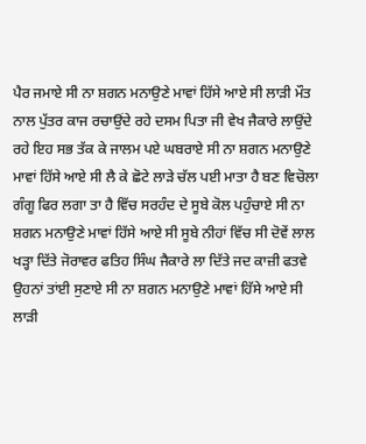ਪੈਰ ਜਮਾਏ ਸੀ ਨਾ ਸ਼ਗਨ ਮਨਾਉਣੇ ਮਾਵਾਂ ਹਿੱਸੇ ਆਏ ਸੀ ਲਾੜੀ ਮੌਤ ਨਾਲ ਪੁੱਤਰ ਕਾਜ ਰਚਾਉਂਦੇ ਰਹੇ ਦਸਮ ਪਿਤਾ ਜੀ ਵੇਖ ਜੈਕਾਰੇ ਲਾਉਂਦੇ ਰਹੇ ਇਹ ਸਭ ਤੱਕ ਕੇ ਜਾਲਮ ਪਏ ਘਬਰਾਏ ਸੀ ਨਾ ਸ਼ਗਨ ਮਨਾਉਣੇ ਮਾਵਾਂ ਹਿੱਸੇ ਆਏ ਸੀ ਲੈ ਕੇ ਛੋਟੇ ਲਾੜੇ ਚੱਲ ਪਈ ਮਾਤਾ ਹੈ ਬਣ ਵਿਚੋਲਾ ਗੰਗੂ ਫਿਰ ਲਗਾ ਤਾ ਹੈ ਵਿੱਚ ਸਰਹੰਦ ਦੇ ਸੂਬੇ ਕੋਲ ਪਹੁੰਚਾਏ ਸੀ ਨਾ ਸ਼ਗਨ ਮਨਾਉਣੇ ਮਾਵਾਂ ਹਿੱਸੇ ਆਏ ਸੀ ਸੂਬੇ ਨੀਹਾਂ ਵਿੱਚ ਸੀ ਦੋਵੇਂ ਲਾਲ ਖੜ੍ਹਾ ਦਿੱਤੇ ਜੋਰਾਵਰ ਫਤਿਹ ਸਿੰਘ ਜੈਕਾਰੇ ਲਾ ਦਿੱਤੇ ਜਦ ਕਾਜ਼ੀ ਫਤਵੇ ਉਹਨਾਂ ਤਾਂਈ ਸੁਣਾਏ ਸੀ ਨਾ ਸ਼ਗਨ ਮਨਾਉਣੇ ਮਾਵਾਂ ਹਿੱਸੇ ਆਏ ਸੀ ਲਾੜੀ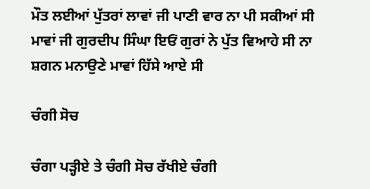ਮੌਤ ਲਈਆਂ ਪੁੱਤਰਾਂ ਲਾਵਾਂ ਜੀ ਪਾਣੀ ਵਾਰ ਨਾ ਪੀ ਸਕੀਆਂ ਸੀ ਮਾਵਾਂ ਜੀ ਗੁਰਦੀਪ ਸਿੰਘਾ ਇਓਂ ਗੁਰਾਂ ਨੇ ਪੁੱਤ ਵਿਆਹੇ ਸੀ ਨਾ ਸ਼ਗਨ ਮਨਾਉਣੇ ਮਾਵਾਂ ਹਿੱਸੇ ਆਏ ਸੀ

ਚੰਗੀ ਸੋਚ

ਚੰਗਾ ਪੜ੍ਹੀਏ ਤੇ ਚੰਗੀ ਸੋਚ ਰੱਖੀਏ ਚੰਗੀ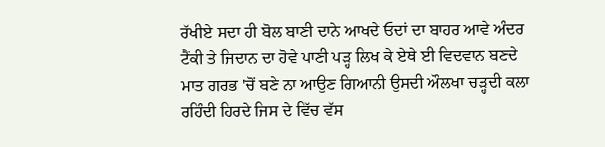ਰੱਖੀਏ ਸਦਾ ਹੀ ਬੋਲ ਬਾਣੀ ਦਾਨੇ ਆਖਦੇ ਓਦਾਂ ਦਾ ਬਾਹਰ ਆਵੇ ਅੰਦਰ ਟੈਂਕੀ ਤੇ ਜਿਦਾਨ ਦਾ ਹੋਵੇ ਪਾਣੀ ਪੜ੍ਹ ਲਿਖ ਕੇ ਏਥੇ ਈ ਵਿਦਵਾਨ ਬਣਦੇ ਮਾਤ ਗਰਭ 'ਚੋਂ ਬਣੇ ਨਾ ਆਉਣ ਗਿਆਨੀ ਉਸਦੀ ਔਲਖਾ ਚੜ੍ਹਦੀ ਕਲਾ ਰਹਿੰਦੀ ਹਿਰਦੇ ਜਿਸ ਦੇ ਵਿੱਚ ਵੱਸ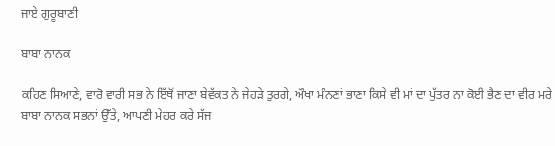ਜਾਏ ਗੁਰੂਬਾਣੀ

ਬਾਬਾ ਨਾਨਕ

ਕਹਿਣ ਸਿਆਣੇ, ਵਾਰੋ ਵਾਰੀ ਸਭ ਨੇ ਇੱਥੋਂ ਜਾਣਾ ਬੇਵੱਕਤ ਨੇ ਜੇਹੜੇ ਤੁਰਗੇ, ਔਖਾ ਮੰਨਣਾਂ ਭਾਣਾ ਕਿਸੇ ਵੀ ਮਾਂ ਦਾ ਪੁੱਤਰ ਨਾ ਕੋਈ ਭੈਣ ਦਾ ਵੀਰ ਮਰੇ ਬਾਬਾ ਨਾਨਕ ਸਭਨਾਂ ਉੱਤੇ, ਆਪਣੀ ਮੇਹਰ ਕਰੇ ਸੱਜ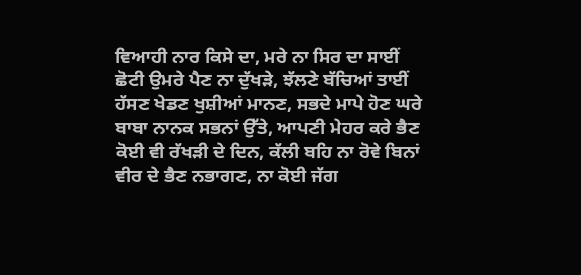ਵਿਆਹੀ ਨਾਰ ਕਿਸੇ ਦਾ, ਮਰੇ ਨਾ ਸਿਰ ਦਾ ਸਾਈਂ ਛੋਟੀ ਉਮਰੇ ਪੈਣ ਨਾ ਦੁੱਖੜੇ, ਝੱਲਣੇ ਬੱਚਿਆਂ ਤਾਈਂ ਹੱਸਣ ਖੇਡਣ ਖੁਸ਼ੀਆਂ ਮਾਨਣ, ਸਭਦੇ ਮਾਪੇ ਹੋਣ ਘਰੇ ਬਾਬਾ ਨਾਨਕ ਸਭਨਾਂ ਉੱਤੇ, ਆਪਣੀ ਮੇਹਰ ਕਰੇ ਭੈਣ ਕੋਈ ਵੀ ਰੱਖੜੀ ਦੇ ਦਿਨ, ਕੱਲੀ ਬਹਿ ਨਾ ਰੋਵੇ ਬਿਨਾਂ ਵੀਰ ਦੇ ਭੈਣ ਨਭਾਗਣ, ਨਾ ਕੋਈ ਜੱਗ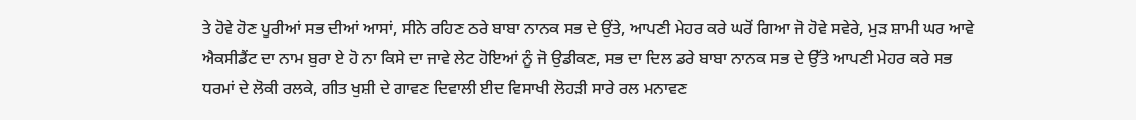ਤੇ ਹੋਵੇ ਹੋਣ ਪੂਰੀਆਂ ਸਭ ਦੀਆਂ ਆਸਾਂ, ਸੀਨੇ ਰਹਿਣ ਠਰੇ ਬਾਬਾ ਨਾਨਕ ਸਭ ਦੇ ਉਂਤੇ, ਆਪਣੀ ਮੇਹਰ ਕਰੇ ਘਰੋਂ ਗਿਆ ਜੋ ਹੋਵੇ ਸਵੇਰੇ, ਮੁੜ ਸ਼ਾਮੀ ਘਰ ਆਵੇ ਐਕਸੀਡੈਂਟ ਦਾ ਨਾਮ ਬੁਰਾ ਏ ਹੋ ਨਾ ਕਿਸੇ ਦਾ ਜਾਵੇ ਲੇਟ ਹੋਇਆਂ ਨੂੰ ਜੋ ਉਡੀਕਣ, ਸਭ ਦਾ ਦਿਲ ਡਰੇ ਬਾਬਾ ਨਾਨਕ ਸਭ ਦੇ ਉੱਤੇ ਆਪਣੀ ਮੇਹਰ ਕਰੇ ਸਭ ਧਰਮਾਂ ਦੇ ਲੋਕੀ ਰਲਕੇ, ਗੀਤ ਖੁਸ਼ੀ ਦੇ ਗਾਵਣ ਦਿਵਾਲੀ ਈਦ ਵਿਸਾਖੀ ਲੋਹੜੀ ਸਾਰੇ ਰਲ ਮਨਾਵਣ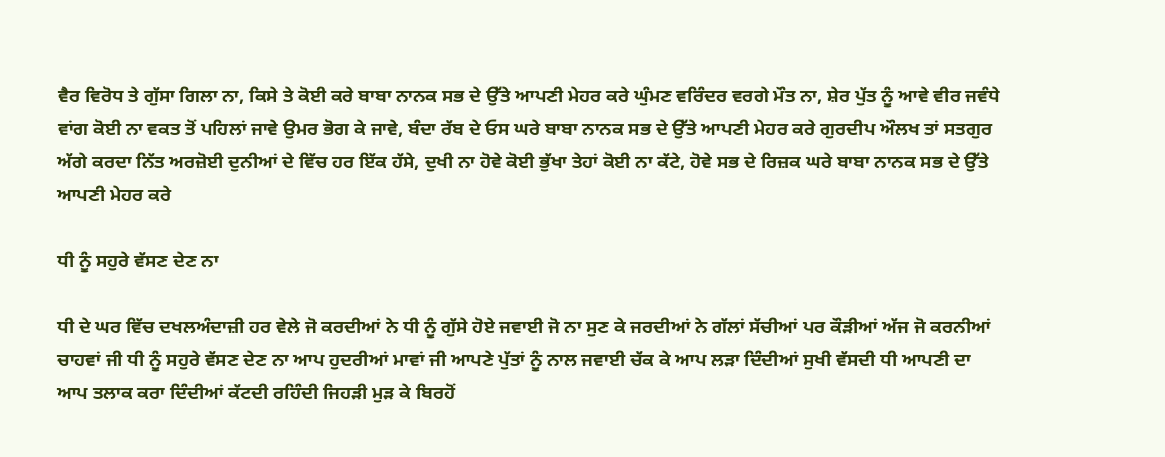ਵੈਰ ਵਿਰੋਧ ਤੇ ਗੁੱਸਾ ਗਿਲਾ ਨਾ, ਕਿਸੇ ਤੇ ਕੋਈ ਕਰੇ ਬਾਬਾ ਨਾਨਕ ਸਭ ਦੇ ਉੱਤੇ ਆਪਣੀ ਮੇਹਰ ਕਰੇ ਘੁੰਮਣ ਵਰਿੰਦਰ ਵਰਗੇ ਮੌਤ ਨਾ, ਸ਼ੇਰ ਪੁੱਤ ਨੂੰ ਆਵੇ ਵੀਰ ਜਵੰਧੇ ਵਾਂਗ ਕੋਈ ਨਾ ਵਕਤ ਤੋਂ ਪਹਿਲਾਂ ਜਾਵੇ ਉਮਰ ਭੋਗ ਕੇ ਜਾਵੇ, ਬੰਦਾ ਰੱਬ ਦੇ ਓਸ ਘਰੇ ਬਾਬਾ ਨਾਨਕ ਸਭ ਦੇ ਉੱਤੇ ਆਪਣੀ ਮੇਹਰ ਕਰੇ ਗੁਰਦੀਪ ਔਲਖ ਤਾਂ ਸਤਗੁਰ ਅੱਗੇ ਕਰਦਾ ਨਿੱਤ ਅਰਜ਼ੋਈ ਦੁਨੀਆਂ ਦੇ ਵਿੱਚ ਹਰ ਇੱਕ ਹੱਸੇ, ਦੁਖੀ ਨਾ ਹੋਵੇ ਕੋਈ ਭੁੱਖਾ ਤੇਹਾਂ ਕੋਈ ਨਾ ਕੱਟੇ, ਹੋਵੇ ਸਭ ਦੇ ਰਿਜ਼ਕ ਘਰੇ ਬਾਬਾ ਨਾਨਕ ਸਭ ਦੇ ਉੱਤੇ ਆਪਣੀ ਮੇਹਰ ਕਰੇ

ਧੀ ਨੂੰ ਸਹੁਰੇ ਵੱਸਣ ਦੇਣ ਨਾ

ਧੀ ਦੇ ਘਰ ਵਿੱਚ ਦਖਲਅੰਦਾਜ਼ੀ ਹਰ ਵੇਲੇ ਜੋ ਕਰਦੀਆਂ ਨੇ ਧੀ ਨੂੰ ਗੁੱਸੇ ਹੋਏ ਜਵਾਈ ਜੋ ਨਾ ਸੁਣ ਕੇ ਜਰਦੀਆਂ ਨੇ ਗੱਲਾਂ ਸੱਚੀਆਂ ਪਰ ਕੌੜੀਆਂ ਅੱਜ ਜੋ ਕਰਨੀਆਂ ਚਾਹਵਾਂ ਜੀ ਧੀ ਨੂੰ ਸਹੁਰੇ ਵੱਸਣ ਦੇਣ ਨਾ ਆਪ ਹੁਦਰੀਆਂ ਮਾਵਾਂ ਜੀ ਆਪਣੇ ਪੁੱਤਾਂ ਨੂੰ ਨਾਲ ਜਵਾਈ ਚੱਕ ਕੇ ਆਪ ਲੜਾ ਦਿੰਦੀਆਂ ਸੁਖੀ ਵੱਸਦੀ ਧੀ ਆਪਣੀ ਦਾ ਆਪ ਤਲਾਕ ਕਰਾ ਦਿੰਦੀਆਂ ਕੱਟਦੀ ਰਹਿੰਦੀ ਜਿਹੜੀ ਮੁੜ ਕੇ ਬਿਰਹੋਂ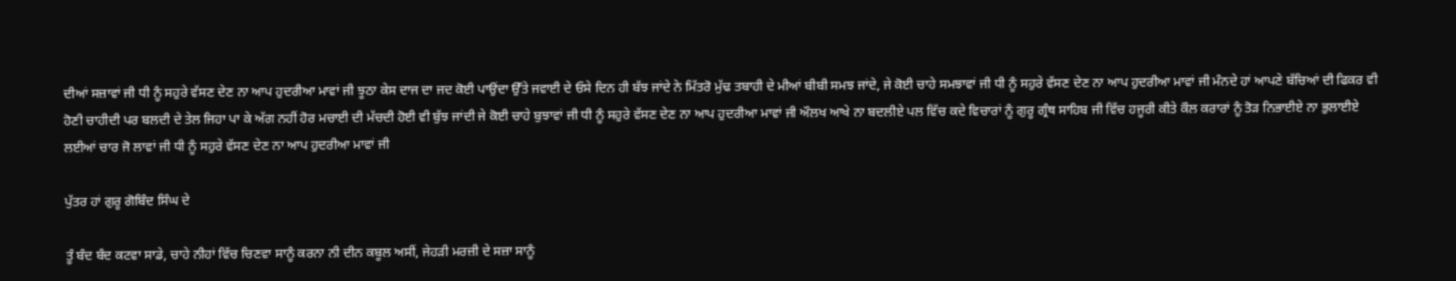ਦੀਆਂ ਸਜ਼ਾਵਾਂ ਜੀ ਧੀ ਨੂੰ ਸਹੁਰੇ ਵੱਸਣ ਦੇਣ ਨਾ ਆਪ ਹੁਦਰੀਆ ਮਾਵਾਂ ਜੀ ਝੂਠਾ ਕੇਸ ਦਾਜ ਦਾ ਜਦ ਕੋਈ ਪਾਉਂਦਾ ਉੱਤੇ ਜਵਾਈ ਦੇ ਓਸੇ ਦਿਨ ਹੀ ਬੱਝ ਜਾਂਦੇ ਨੇ ਮਿੱਤਰੋ ਮੁੱਢ ਤਬਾਹੀ ਦੇ ਮੀਆਂ ਬੀਬੀ ਸਮਝ ਜਾਂਦੇ, ਜੇ ਕੋਈ ਚਾਹੇ ਸਮਝਾਵਾਂ ਜੀ ਧੀ ਨੂੰ ਸਹੁਰੇ ਵੱਸਣ ਦੇਣ ਨਾ ਆਪ ਹੁਦਰੀਆ ਮਾਵਾਂ ਜੀ ਮੰਨਦੇ ਹਾਂ ਆਪਣੇ ਬੱਚਿਆਂ ਦੀ ਫਿਕਰ ਵੀ ਹੋਣੀ ਚਾਹੀਦੀ ਪਰ ਬਲਦੀ ਦੇ ਤੇਲ ਜਿਹਾ ਪਾ ਕੇ ਅੱਗ ਨਹੀਂ ਹੋਰ ਮਚਾਈ ਦੀ ਮੱਚਦੀ ਹੋਈ ਵੀ ਬੁੱਝ ਜਾਂਦੀ ਜੇ ਕੋਈ ਚਾਹੇ ਬੁਝਾਵਾਂ ਜੀ ਧੀ ਨੂੰ ਸਹੁਰੇ ਵੱਸਣ ਦੇਣ ਨਾ ਆਪ ਹੁਦਰੀਆ ਮਾਵਾਂ ਜੀ ਔਲਖ ਆਖੇ ਨਾ ਬਦਲੀਏ ਪਲ ਵਿੱਚ ਕਦੇ ਵਿਚਾਰਾਂ ਨੂੰ ਗੁਰੂ ਗ੍ਰੰਥ ਸਾਹਿਬ ਜੀ ਵਿੱਚ ਹਜੂਰੀ ਕੀਤੇ ਕੌਲ ਕਰਾਰਾਂ ਨੂੰ ਤੋੜ ਨਿਭਾਈਏ ਨਾ ਭੁਲਾਈਏ ਲਈਆਂ ਚਾਰ ਜੋ ਲਾਵਾਂ ਜੀ ਧੀ ਨੂੰ ਸਹੁਰੇ ਵੱਸਣ ਦੇਣ ਨਾ ਆਪ ਹੁਦਰੀਆ ਮਾਵਾਂ ਜੀ

ਪੁੱਤਰ ਹਾਂ ਗੁਰੂ ਗੋਬਿੰਦ ਸਿੰਘ ਦੇ

ਤੂੰ ਬੰਦ ਬੰਦ ਕਟਵਾ ਸਾਡੇ, ਚਾਹੇ ਨੀਹਾਂ ਵਿੱਚ ਚਿਣਵਾ ਸਾਨੂੰ ਕਰਨਾ ਨੀ ਦੀਨ ਕਬੂਲ ਅਸੀਂ, ਜੇਹੜੀ ਮਰਜ਼ੀ ਦੇ ਸਜ਼ਾ ਸਾਨੂੰ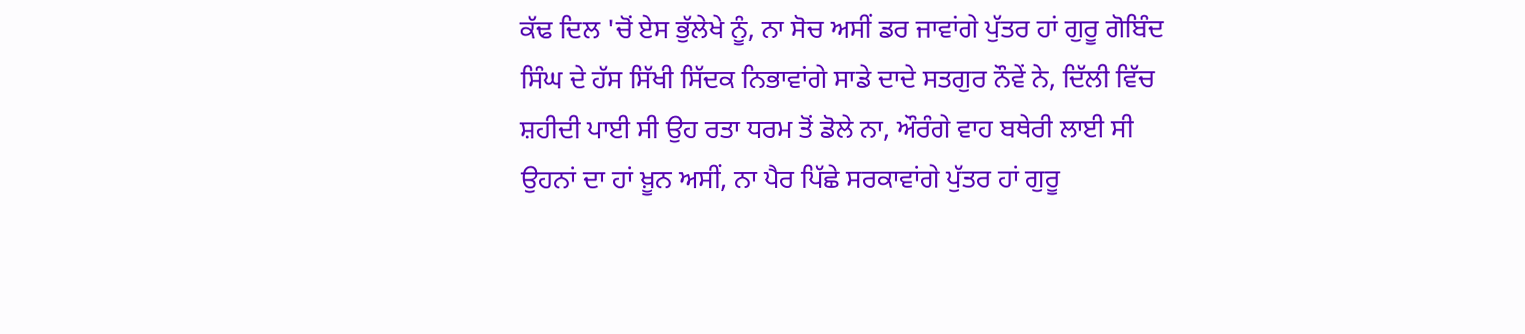ਕੱਢ ਦਿਲ 'ਚੋਂ ਏਸ ਭੁੱਲੇਖੇ ਨੂੰ, ਨਾ ਸੋਚ ਅਸੀਂ ਡਰ ਜਾਵਾਂਗੇ ਪੁੱਤਰ ਹਾਂ ਗੁਰੂ ਗੋਬਿੰਦ ਸਿੰਘ ਦੇ ਹੱਸ ਸਿੱਖੀ ਸਿੱਦਕ ਨਿਭਾਵਾਂਗੇ ਸਾਡੇ ਦਾਦੇ ਸਤਗੁਰ ਨੌਵੇਂ ਨੇ, ਦਿੱਲੀ ਵਿੱਚ ਸ਼ਹੀਦੀ ਪਾਈ ਸੀ ਉਹ ਰਤਾ ਧਰਮ ਤੋਂ ਡੋਲੇ ਨਾ, ਔਰੰਗੇ ਵਾਹ ਬਥੇਰੀ ਲਾਈ ਸੀ ਉਹਨਾਂ ਦਾ ਹਾਂ ਖ਼ੂਨ ਅਸੀਂ, ਨਾ ਪੈਰ ਪਿੱਛੇ ਸਰਕਾਵਾਂਗੇ ਪੁੱਤਰ ਹਾਂ ਗੁਰੂ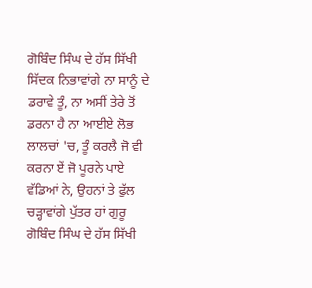ਗੋਬਿੰਦ ਸਿੰਘ ਦੇ ਹੱਸ ਸਿੱਖੀ ਸਿੱਦਕ ਨਿਭਾਵਾਂਗੇ ਨਾ ਸਾਨੂੰ ਦੇ ਡਰਾਵੇ ਤੂੰ, ਨਾ ਅਸੀਂ ਤੇਰੇ ਤੋਂ ਡਰਨਾ ਹੈ ਨਾ ਆਈਏ ਲੋਭ ਲਾਲਚਾਂ 'ਚ, ਤੂੰ ਕਰਲੈ ਜੋ ਵੀ ਕਰਨਾ ਏਂ ਜੋ ਪੂਰਨੇ ਪਾਏ ਵੱਡਿਆਂ ਨੇ, ਉਹਨਾਂ ਤੇ ਫੁੱਲ ਚੜ੍ਹਾਵਾਂਗੇ ਪੁੱਤਰ ਹਾਂ ਗੁਰੂ ਗੋਬਿੰਦ ਸਿੰਘ ਦੇ ਹੱਸ ਸਿੱਖੀ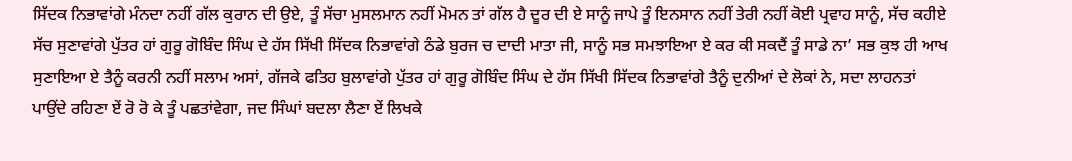ਸਿੱਦਕ ਨਿਭਾਵਾਂਗੇ ਮੰਨਦਾ ਨਹੀਂ ਗੱਲ ਕੁਰਾਨ ਦੀ ਉਏ, ਤੂੰ ਸੱਚਾ ਮੁਸਲਮਾਨ ਨਹੀਂ ਮੋਮਨ ਤਾਂ ਗੱਲ ਹੈ ਦੂਰ ਦੀ ਏ ਸਾਨੂੰ ਜਾਪੇ ਤੂੰ ਇਨਸਾਨ ਨਹੀਂ ਤੇਰੀ ਨਹੀਂ ਕੋਈ ਪ੍ਰਵਾਹ ਸਾਨੂੰ, ਸੱਚ ਕਹੀਏ ਸੱਚ ਸੁਣਾਵਾਂਗੇ ਪੁੱਤਰ ਹਾਂ ਗੁਰੂ ਗੋਬਿੰਦ ਸਿੰਘ ਦੇ ਹੱਸ ਸਿੱਖੀ ਸਿੱਦਕ ਨਿਭਾਵਾਂਗੇ ਠੰਡੇ ਬੁਰਜ ਚ ਦਾਦੀ ਮਾਤਾ ਜੀ, ਸਾਨੂੰ ਸਭ ਸਮਝਾਇਆ ਏ ਕਰ ਕੀ ਸਕਦੈਂ ਤੂੰ ਸਾਡੇ ਨਾ’ ਸਭ ਕੁਝ ਹੀ ਆਖ ਸੁਣਾਇਆ ਏ ਤੈਨੂੰ ਕਰਨੀ ਨਹੀਂ ਸਲਾਮ ਅਸਾਂ, ਗੱਜਕੇ ਫਤਿਹ ਬੁਲਾਵਾਂਗੇ ਪੁੱਤਰ ਹਾਂ ਗੁਰੂ ਗੋਬਿੰਦ ਸਿੰਘ ਦੇ ਹੱਸ ਸਿੱਖੀ ਸਿੱਦਕ ਨਿਭਾਵਾਂਗੇ ਤੈਨੂੰ ਦੁਨੀਆਂ ਦੇ ਲੋਕਾਂ ਨੇ, ਸਦਾ ਲਾਹਨਤਾਂ ਪਾਉਂਦੇ ਰਹਿਣਾ ਏਂ ਰੋ ਰੋ ਕੇ ਤੂੰ ਪਛਤਾਂਵੇਗਾ, ਜਦ ਸਿੰਘਾਂ ਬਦਲਾ ਲੈਣਾ ਏਂ ਲਿਖਕੇ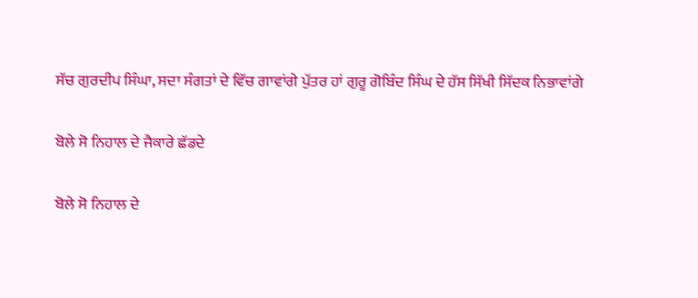ਸੱਚ ਗੁਰਦੀਪ ਸਿੰਘਾ, ਸਦਾ ਸੰਗਤਾਂ ਦੇ ਵਿੱਚ ਗਾਵਾਂਗੇ ਪੁੱਤਰ ਹਾਂ ਗੁਰੂ ਗੋਬਿੰਦ ਸਿੰਘ ਦੇ ਹੱਸ ਸਿੱਖੀ ਸਿੱਦਕ ਨਿਭਾਵਾਂਗੇ

ਬੋਲੇ ਸੋ ਨਿਹਾਲ ਦੇ ਜੈਕਾਰੇ ਛੱਡਦੇ

ਬੋਲੇ ਸੋ ਨਿਹਾਲ ਦੇ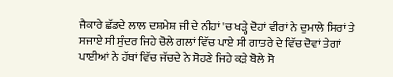ਜੈਕਾਰੇ ਛੱਡਦੇ ਲਾਲ ਦਸ਼ਮੇਸ਼ ਜੀ ਦੇ ਨੀਹਾਂ 'ਚ ਖੜ੍ਹੇ ਦੋਹਾਂ ਵੀਰਾਂ ਨੇ ਦੁਮਾਲੇ ਸਿਰਾਂ ਤੇ ਸਜਾਏ ਸੀ ਸੁੰਦਰ ਜਿਹੇ ਚੋਲੇ ਗਲਾਂ ਵਿੱਚ ਪਾਏ ਸੀ ਗਾਤਰੇ ਦੇ ਵਿੱਚ ਦੋਵਾਂ ਤੇਗਾਂ ਪਾਈਆਂ ਨੇ ਹੱਥਾਂ ਵਿੱਚ ਜੱਚਦੇ ਨੇ ਸੋਹਣੇ ਜਿਹੇ ਕੜੇ ਬੋਲੇ ਸੋ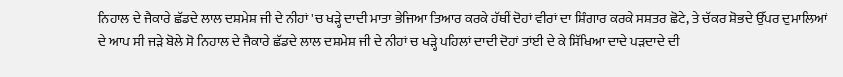ਨਿਹਾਲ ਦੇ ਜੈਕਾਰੇ ਛੱਡਦੇ ਲਾਲ ਦਸ਼ਮੇਸ਼ ਜੀ ਦੇ ਨੀਹਾਂ 'ਚ ਖੜ੍ਹੇ ਦਾਦੀ ਮਾਤਾ ਭੇਜਿਆ ਤਿਆਰ ਕਰਕੇ ਹੱਥੀਂ ਦੋਹਾਂ ਵੀਰਾਂ ਦਾ ਸ਼ਿੰਗਾਰ ਕਰਕੇ ਸਸ਼ਤਰ ਛੋਟੇ, ਤੇ ਚੱਕਰ ਸ਼ੋਭਦੇ ਉੱਪਰ ਦੁਮਾਲਿਆਂ ਦੇ ਆਪ ਸੀ ਜੜੇ ਬੋਲੇ ਸੋ ਨਿਹਾਲ ਦੇ ਜੈਕਾਰੇ ਛੱਡਦੇ ਲਾਲ ਦਸ਼ਮੇਸ਼ ਜੀ ਦੇ ਨੀਹਾਂ ਚ ਖੜ੍ਹੇ ਪਹਿਲਾਂ ਦਾਦੀ ਦੋਹਾਂ ਤਾਂਈ ਦੇ ਕੇ ਸਿੱਖਿਆ ਦਾਦੇ ਪੜਦਾਦੇ ਦੀ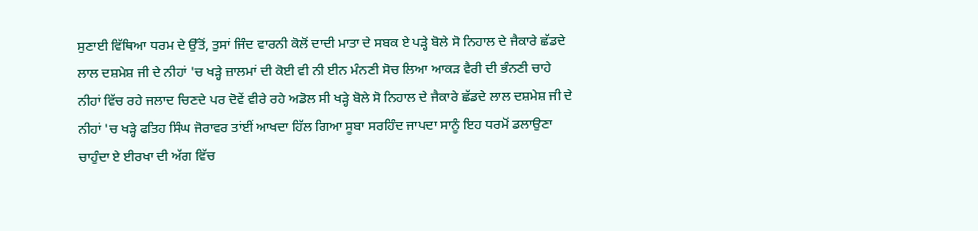ਸੁਣਾਈ ਵਿੱਥਿਆ ਧਰਮ ਦੇ ਉੱਤੋਂ, ਤੁਸਾਂ ਜਿੰਦ ਵਾਰਨੀ ਕੋਲੋਂ ਦਾਦੀ ਮਾਤਾ ਦੇ ਸਬਕ ਏ ਪੜ੍ਹੇ ਬੋਲੇ ਸੋ ਨਿਹਾਲ ਦੇ ਜੈਕਾਰੇ ਛੱਡਦੇ ਲਾਲ ਦਸ਼ਮੇਸ਼ ਜੀ ਦੇ ਨੀਹਾਂ 'ਚ ਖੜ੍ਹੇ ਜ਼ਾਲਮਾਂ ਦੀ ਕੋਈ ਵੀ ਨੀ ਈਨ ਮੰਨਣੀ ਸੋਚ ਲਿਆ ਆਕੜ ਵੈਰੀ ਦੀ ਭੰਨਣੀ ਚਾਹੇ ਨੀਹਾਂ ਵਿੱਚ ਰਹੇ ਜਲਾਦ ਚਿਣਦੇ ਪਰ ਦੋਵੇਂ ਵੀਰੇ ਰਹੇ ਅਡੋਲ ਸੀ ਖੜ੍ਹੇ ਬੋਲੇ ਸੋ ਨਿਹਾਲ ਦੇ ਜੈਕਾਰੇ ਛੱਡਦੇ ਲਾਲ ਦਸ਼ਮੇਸ਼ ਜੀ ਦੇ ਨੀਹਾਂ 'ਚ ਖੜ੍ਹੇ ਫਤਿਹ ਸਿੰਘ ਜੋਰਾਵਰ ਤਾਂਈਂ ਆਖਦਾ ਹਿੱਲ ਗਿਆ ਸੂਬਾ ਸਰਹਿੰਦ ਜਾਪਦਾ ਸਾਨੂੰ ਇਹ ਧਰਮੋਂ ਡਲਾਉਣਾ ਚਾਹੁੰਦਾ ਏ ਈਰਖਾ ਦੀ ਅੱਗ ਵਿੱਚ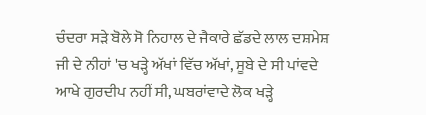ਚੰਦਰਾ ਸੜੇ ਬੋਲੇ ਸੋ ਨਿਹਾਲ ਦੇ ਜੈਕਾਰੇ ਛੱਡਦੇ ਲਾਲ ਦਸ਼ਮੇਸ਼ ਜੀ ਦੇ ਨੀਹਾਂ 'ਚ ਖੜ੍ਹੇ ਅੱਖਾਂ ਵਿੱਚ ਅੱਖਾਂ, ਸੂਬੇ ਦੇ ਸੀ ਪਾਂਵਦੇ ਆਖੇ ਗੁਰਦੀਪ ਨਹੀਂ ਸੀ, ਘਬਰਾਂਵਾਦੇ ਲੋਕ ਖੜ੍ਹੇ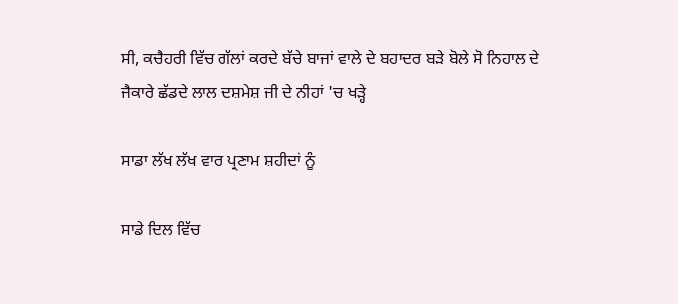ਸੀ, ਕਚੈਹਰੀ ਵਿੱਚ ਗੱਲਾਂ ਕਰਦੇ ਬੱਚੇ ਬਾਜਾਂ ਵਾਲੇ ਦੇ ਬਹਾਦਰ ਬੜੇ ਬੋਲੇ ਸੋ ਨਿਹਾਲ ਦੇ ਜੈਕਾਰੇ ਛੱਡਦੇ ਲਾਲ ਦਸ਼ਮੇਸ਼ ਜੀ ਦੇ ਨੀਹਾਂ 'ਚ ਖੜ੍ਹੇ

ਸਾਡਾ ਲੱਖ ਲੱਖ ਵਾਰ ਪ੍ਰਣਾਮ ਸ਼ਹੀਦਾਂ ਨੂੰ

ਸਾਡੇ ਦਿਲ ਵਿੱਚ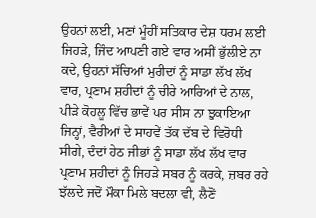ਉਹਨਾਂ ਲਈ, ਮਣਾਂ ਮੂੰਹੀਂ ਸਤਿਕਾਰ ਦੇਸ਼ ਧਰਮ ਲਈ ਜਿਹੜੇ, ਜਿੰਦ ਆਪਣੀ ਗਏ ਵਾਰ ਅਸੀਂ ਭੁੱਲੀਏ ਨਾ ਕਦੇ, ਉਹਨਾਂ ਸੱਚਿਆਂ ਮੁਰੀਦਾਂ ਨੂੰ ਸਾਡਾ ਲੱਖ ਲੱਖ ਵਾਰ, ਪ੍ਰਣਾਮ ਸ਼ਹੀਦਾਂ ਨੂੰ ਚੀਰੇ ਆਰਿਆਂ ਦੇ ਨਾਲ, ਪੀੜੇ ਕੋਹਲੂ ਵਿੱਚ ਭਾਵੇਂ ਪਰ ਸੀਸ ਨਾ ਝੁਕਾਇਆ ਜਿਨ੍ਹਾਂ, ਵੈਰੀਆਂ ਦੇ ਸਾਹਵੇਂ ਤੱਕ ਦੱਬ ਦੇ ਵਿਰੋਧੀ ਸੀਗੇ, ਦੰਦਾਂ ਹੇਠ ਜੀਭਾਂ ਨੂੰ ਸਾਡਾ ਲੱਖ ਲੱਖ ਵਾਰ ਪ੍ਰਣਾਮ ਸ਼ਹੀਦਾਂ ਨੂੰ ਜਿਹੜੇ ਸਬਰ ਨੂੰ ਕਰਕੇ, ਜ਼ਬਰ ਰਹੇ ਝੱਲਦੇ ਜਦੋਂ ਮੌਕਾ ਮਿਲੇ ਬਦਲਾ ਵੀ, ਲੈਣੋਂ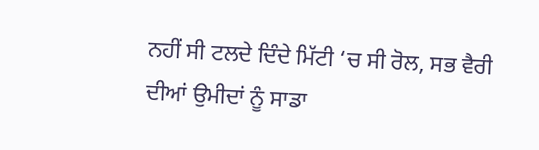ਨਹੀਂ ਸੀ ਟਲਦੇ ਦਿੰਦੇ ਮਿੱਟੀ ‘ਚ ਸੀ ਰੋਲ, ਸਭ ਵੈਰੀ ਦੀਆਂ ਉਮੀਦਾਂ ਨੂੰ ਸਾਡਾ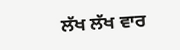ਲੱਖ ਲੱਖ ਵਾਰ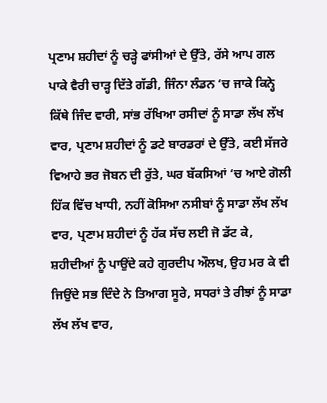ਪ੍ਰਣਾਮ ਸ਼ਹੀਦਾਂ ਨੂੰ ਚੜ੍ਹੇ ਫਾਂਸੀਆਂ ਦੇ ਉੱਤੇ, ਰੱਸੇ ਆਪ ਗਲ ਪਾਕੇ ਵੈਰੀ ਚਾੜ੍ਹ ਦਿੱਤੇ ਗੱਡੀ, ਜਿੰਨਾ ਲੰਡਨ ‘ਚ ਜਾਕੇ ਕਿਨ੍ਹੇ ਕਿੱਥੇ ਜਿੰਦ ਵਾਰੀ, ਸਾਂਭ ਰੱਖਿਆ ਰਸੀਦਾਂ ਨੂੰ ਸਾਡਾ ਲੱਖ ਲੱਖ ਵਾਰ, ਪ੍ਰਣਾਮ ਸ਼ਹੀਦਾਂ ਨੂੰ ਡਟੇ ਬਾਰਡਰਾਂ ਦੇ ਉੱਤੇ, ਕਈ ਸੱਜਰੇ ਵਿਆਹੇ ਭਰ ਜੋਬਨ ਦੀ ਰੁੱਤੇ, ਘਰ ਬੱਕਸਿਆਂ ‘ਚ ਆਏ ਗੋਲੀ ਹਿੱਕ ਵਿੱਚ ਖਾਧੀ, ਨਹੀਂ ਕੋਸਿਆ ਨਸੀਬਾਂ ਨੂੰ ਸਾਡਾ ਲੱਖ ਲੱਖ ਵਾਰ, ਪ੍ਰਣਾਮ ਸ਼ਹੀਦਾਂ ਨੂੰ ਹੱਕ ਸੱਚ ਲਈ ਜੋ ਡੱਟ ਕੇ, ਸ਼ਹੀਦੀਆਂ ਨੂੰ ਪਾਉਂਦੇ ਕਹੇ ਗੁਰਦੀਪ ਔਲਖ, ਉਹ ਮਰ ਕੇ ਵੀ ਜਿਉਂਦੇ ਸਭ ਦਿੰਦੇ ਨੇ ਤਿਆਗ ਸੂਰੇ, ਸਧਰਾਂ ਤੇ ਰੀਝਾਂ ਨੂੰ ਸਾਡਾ ਲੱਖ ਲੱਖ ਵਾਰ,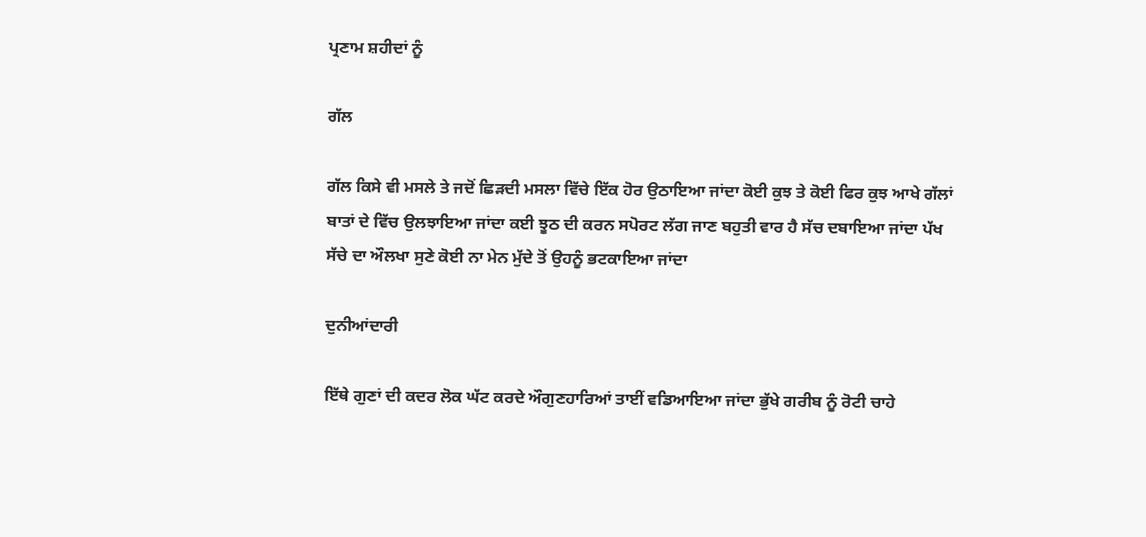ਪ੍ਰਣਾਮ ਸ਼ਹੀਦਾਂ ਨੂੰ

ਗੱਲ

ਗੱਲ ਕਿਸੇ ਵੀ ਮਸਲੇ ਤੇ ਜਦੋਂ ਛਿੜਦੀ ਮਸਲਾ ਵਿੱਚੇ ਇੱਕ ਹੋਰ ਉਠਾਇਆ ਜਾਂਦਾ ਕੋਈ ਕੁਝ ਤੇ ਕੋਈ ਫਿਰ ਕੁਝ ਆਖੇ ਗੱਲਾਂ ਬਾਤਾਂ ਦੇ ਵਿੱਚ ਉਲਝਾਇਆ ਜਾਂਦਾ ਕਈ ਝੂਠ ਦੀ ਕਰਨ ਸਪੋਰਟ ਲੱਗ ਜਾਣ ਬਹੁਤੀ ਵਾਰ ਹੈ ਸੱਚ ਦਬਾਇਆ ਜਾਂਦਾ ਪੱਖ ਸੱਚੇ ਦਾ ਔਲਖਾ ਸੁਣੇ ਕੋਈ ਨਾ ਮੇਨ ਮੁੱਦੇ ਤੋਂ ਉਹਨੂੰ ਭਟਕਾਇਆ ਜਾਂਦਾ

ਦੁਨੀਆਂਦਾਰੀ

ਇੱਥੇ ਗੁਣਾਂ ਦੀ ਕਦਰ ਲੋਕ ਘੱਟ ਕਰਦੇ ਔਗੁਣਹਾਰਿਆਂ ਤਾਈਂ ਵਡਿਆਇਆ ਜਾਂਦਾ ਭੁੱਖੇ ਗਰੀਬ ਨੂੰ ਰੋਟੀ ਚਾਹੇ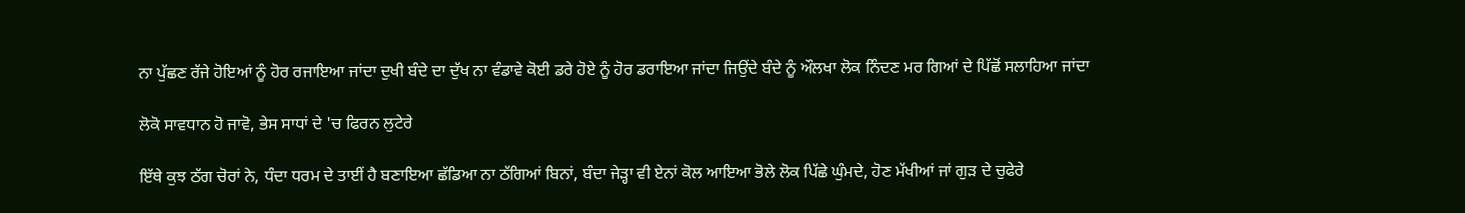ਨਾ ਪੁੱਛਣ ਰੱਜੇ ਹੋਇਆਂ ਨੂੰ ਹੋਰ ਰਜਾਇਆ ਜਾਂਦਾ ਦੁਖੀ ਬੰਦੇ ਦਾ ਦੁੱਖ ਨਾ ਵੰਡਾਵੇ ਕੋਈ ਡਰੇ ਹੋਏ ਨੂੰ ਹੋਰ ਡਰਾਇਆ ਜਾਂਦਾ ਜਿਉਂਦੇ ਬੰਦੇ ਨੂੰ ਔਲਖਾ ਲੋਕ ਨਿੰਦਣ ਮਰ ਗਿਆਂ ਦੇ ਪਿੱਛੋਂ ਸਲਾਹਿਆ ਜਾਂਦਾ

ਲੋਕੋ ਸਾਵਧਾਨ ਹੋ ਜਾਵੋ, ਭੇਸ ਸਾਧਾਂ ਦੇ 'ਚ ਫਿਰਨ ਲੁਟੇਰੇ

ਇੱਥੇ ਕੁਝ ਠੱਗ ਚੋਰਾਂ ਨੇ, ਧੰਦਾ ਧਰਮ ਦੇ ਤਾਈਂ ਹੈ ਬਣਾਇਆ ਛੱਡਿਆ ਨਾ ਠੱਗਿਆਂ ਬਿਨਾਂ, ਬੰਦਾ ਜੇੜ੍ਹਾ ਵੀ ਏਨਾਂ ਕੋਲ ਆਇਆ ਭੋਲੇ ਲੋਕ ਪਿੱਛੇ ਘੁੰਮਦੇ, ਹੋਣ ਮੱਖੀਆਂ ਜਾਂ ਗੁੜ ਦੇ ਚੁਫੇਰੇ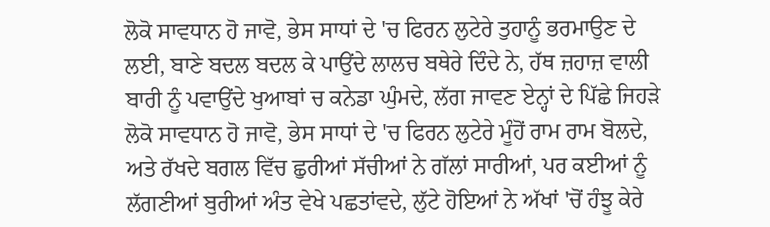ਲੋਕੋ ਸਾਵਧਾਨ ਹੋ ਜਾਵੋ, ਭੇਸ ਸਾਧਾਂ ਦੇ 'ਚ ਫਿਰਨ ਲੁਟੇਰੇ ਤੁਹਾਨੂੰ ਭਰਮਾਉਣ ਦੇ ਲਈ, ਬਾਣੇ ਬਦਲ ਬਦਲ ਕੇ ਪਾਉਂਦੇ ਲਾਲਚ ਬਥੇਰੇ ਦਿੰਦੇ ਨੇ, ਹੱਥ ਜ਼ਹਾਜ਼ ਵਾਲੀ ਬਾਰੀ ਨੂੰ ਪਵਾਉਂਦੇ ਖੁਆਬਾਂ ਚ ਕਨੇਡਾ ਘੁੰਮਦੇ, ਲੱਗ ਜਾਵਣ ਏਨ੍ਹਾਂ ਦੇ ਪਿੱਛੇ ਜਿਹੜੇ ਲੋਕੋ ਸਾਵਧਾਨ ਹੋ ਜਾਵੋ, ਭੇਸ ਸਾਧਾਂ ਦੇ 'ਚ ਫਿਰਨ ਲੁਟੇਰੇ ਮੂੰਹੋਂ ਰਾਮ ਰਾਮ ਬੋਲਦੇ, ਅਤੇ ਰੱਖਦੇ ਬਗਲ ਵਿੱਚ ਛੁਰੀਆਂ ਸੱਚੀਆਂ ਨੇ ਗੱਲਾਂ ਸਾਰੀਆਂ, ਪਰ ਕਈਆਂ ਨੂੰ ਲੱਗਣੀਆਂ ਬੁਰੀਆਂ ਅੰਤ ਵੇਖੇ ਪਛਤਾਂਵਦੇ, ਲੁੱਟੇ ਹੋਇਆਂ ਨੇ ਅੱਖਾਂ 'ਚੋਂ ਹੰਝੂ ਕੇਰੇ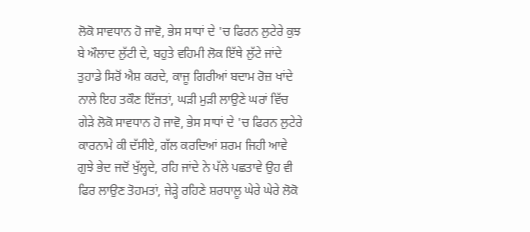ਲੋਕੋ ਸਾਵਧਾਨ ਹੋ ਜਾਵੋ, ਭੇਸ ਸਾਧਾਂ ਦੇ 'ਚ ਫਿਰਨ ਲੁਟੇਰੇ ਕੁਝ ਬੇ ਔਲਾਦ ਲੁੱਟੀ ਦੇ, ਬਹੁਤੇ ਵਹਿਮੀ ਲੋਕ ਇੱਥੇ ਲੁੱਟੇ ਜਾਂਦੇ ਤੁਹਾਡੇ ਸਿਰੋਂ ਐਸ਼ ਕਰਦੇ, ਕਾਜੂ ਗਿਰੀਆਂ ਬਦਾਮ ਰੋਜ਼ ਖਾਂਦੇ ਨਾਲੇ ਇਹ ਤਕੌਣ ਇੱਜਤਾਂ, ਘੜੀ ਮੁੜੀ ਲਾਉਣੇ ਘਰਾਂ ਵਿੱਚ ਗੇੜੇ ਲੋਕੋ ਸਾਵਧਾਨ ਹੋ ਜਾਵੋ, ਭੇਸ ਸਾਧਾਂ ਦੇ 'ਚ ਫਿਰਨ ਲੁਟੇਰੇ ਕਾਰਨਾਮੇ ਕੀ ਦੱਸੀਏ, ਗੱਲ ਕਰਦਿਆਂ ਸ਼ਰਮ ਜਿਹੀ ਆਵੇ ਗੁਝੇ ਭੇਦ ਜਦੋਂ ਖੁੱਲ੍ਹਦੇ, ਰਹਿ ਜਾਂਦੇ ਨੇ ਪੱਲੇ ਪਛਤਾਵੇ ਉਹ ਵੀ ਫਿਰ ਲਾਉਣ ਤੋਹਮਤਾਂ, ਜੇੜ੍ਹੇ ਰਹਿਣੇ ਸ਼ਰਧਾਲੂ ਘੇਰੇ ਘੇਰੇ ਲੋਕੋ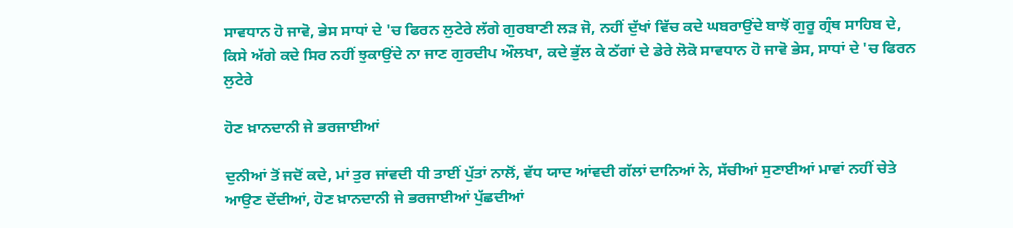ਸਾਵਧਾਨ ਹੋ ਜਾਵੋ, ਭੇਸ ਸਾਧਾਂ ਦੇ 'ਚ ਫਿਰਨ ਲੁਟੇਰੇ ਲੱਗੇ ਗੁਰਬਾਣੀ ਲੜ ਜੋ, ਨਹੀਂ ਦੁੱਖਾਂ ਵਿੱਚ ਕਦੇ ਘਬਰਾਉਂਦੇ ਬਾਝੋਂ ਗੁਰੂ ਗ੍ਰੰਥ ਸਾਹਿਬ ਦੇ, ਕਿਸੇ ਅੱਗੇ ਕਦੇ ਸਿਰ ਨਹੀਂ ਝੁਕਾਉਂਦੇ ਨਾ ਜਾਣ ਗੁਰਦੀਪ ਔਲਖਾ, ਕਦੇ ਭੁੱਲ ਕੇ ਠੱਗਾਂ ਦੇ ਡੇਰੇ ਲੋਕੋ ਸਾਵਧਾਨ ਹੋ ਜਾਵੋ ਭੇਸ, ਸਾਧਾਂ ਦੇ 'ਚ ਫਿਰਨ ਲੁਟੇਰੇ

ਹੋਣ ਖ਼ਾਨਦਾਨੀ ਜੇ ਭਰਜਾਈਆਂ

ਦੁਨੀਆਂ ਤੋਂ ਜਦੋਂ ਕਦੇ, ਮਾਂ ਤੁਰ ਜਾਂਵਦੀ ਧੀ ਤਾਈਂ ਪੁੱਤਾਂ ਨਾਲੋਂ, ਵੱਧ ਯਾਦ ਆਂਵਦੀ ਗੱਲਾਂ ਦਾਨਿਆਂ ਨੇ, ਸੱਚੀਆਂ ਸੁਣਾਈਆਂ ਮਾਵਾਂ ਨਹੀਂ ਚੇਤੇ ਆਉਣ ਦੇਂਦੀਆਂ, ਹੋਣ ਖ਼ਾਨਦਾਨੀ ਜੇ ਭਰਜਾਈਆਂ ਪੁੱਛਦੀਆਂ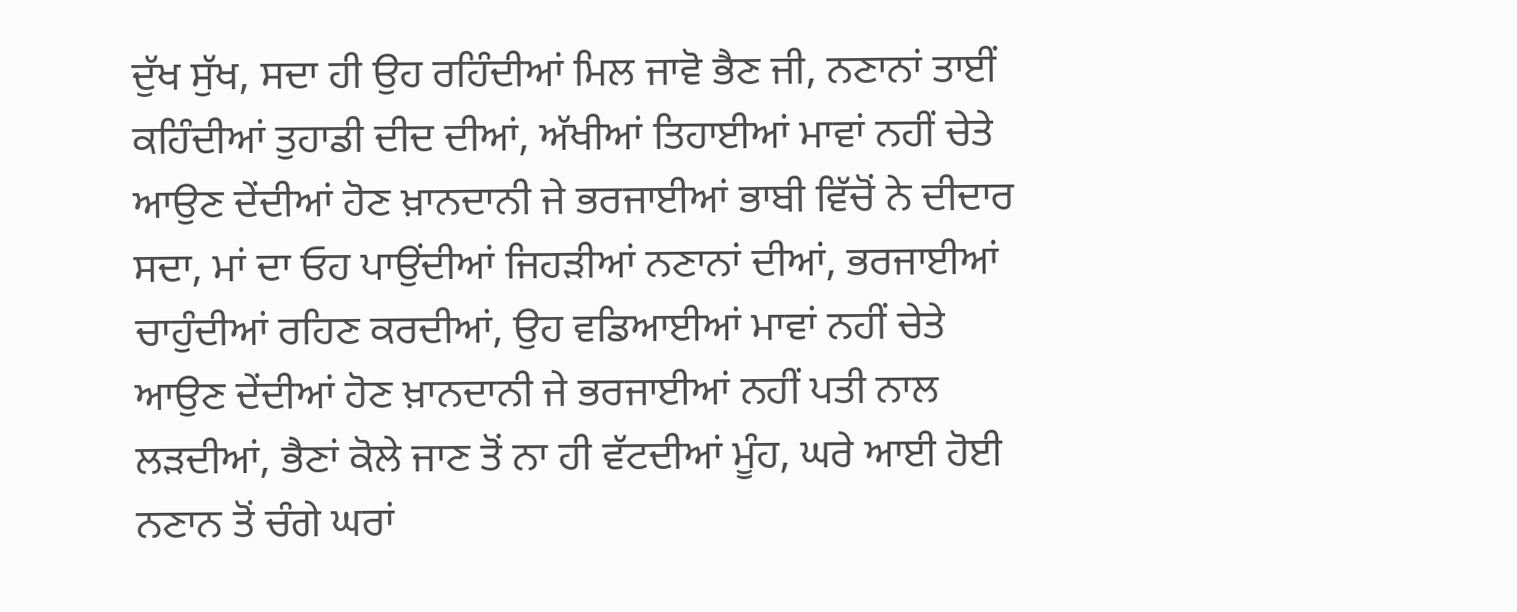ਦੁੱਖ ਸੁੱਖ, ਸਦਾ ਹੀ ਉਹ ਰਹਿੰਦੀਆਂ ਮਿਲ ਜਾਵੋ ਭੈਣ ਜੀ, ਨਣਾਨਾਂ ਤਾਈਂ ਕਹਿੰਦੀਆਂ ਤੁਹਾਡੀ ਦੀਦ ਦੀਆਂ, ਅੱਖੀਆਂ ਤਿਹਾਈਆਂ ਮਾਵਾਂ ਨਹੀਂ ਚੇਤੇ ਆਉਣ ਦੇਂਦੀਆਂ ਹੋਣ ਖ਼ਾਨਦਾਨੀ ਜੇ ਭਰਜਾਈਆਂ ਭਾਬੀ ਵਿੱਚੋਂ ਨੇ ਦੀਦਾਰ ਸਦਾ, ਮਾਂ ਦਾ ਓਹ ਪਾਉਂਦੀਆਂ ਜਿਹੜੀਆਂ ਨਣਾਨਾਂ ਦੀਆਂ, ਭਰਜਾਈਆਂ ਚਾਹੁੰਦੀਆਂ ਰਹਿਣ ਕਰਦੀਆਂ, ਉਹ ਵਡਿਆਈਆਂ ਮਾਵਾਂ ਨਹੀਂ ਚੇਤੇ ਆਉਣ ਦੇਂਦੀਆਂ ਹੋਣ ਖ਼ਾਨਦਾਨੀ ਜੇ ਭਰਜਾਈਆਂ ਨਹੀਂ ਪਤੀ ਨਾਲ ਲੜਦੀਆਂ, ਭੈਣਾਂ ਕੋਲੇ ਜਾਣ ਤੋਂ ਨਾ ਹੀ ਵੱਟਦੀਆਂ ਮੂੰਹ, ਘਰੇ ਆਈ ਹੋਈ ਨਣਾਨ ਤੋਂ ਚੰਗੇ ਘਰਾਂ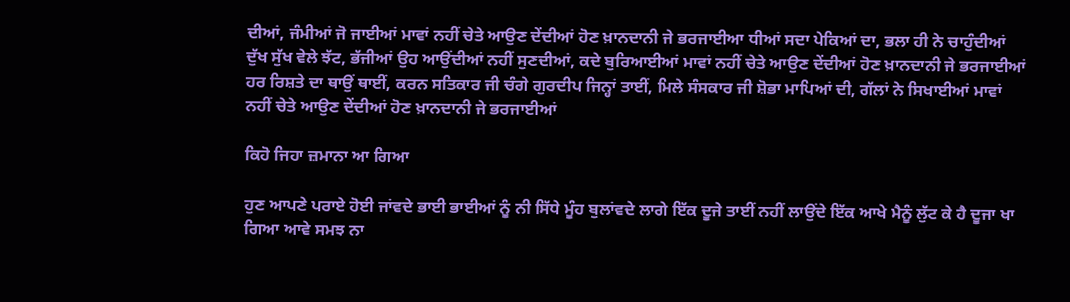ਦੀਆਂ, ਜੰਮੀਆਂ ਜੋ ਜਾਈਆਂ ਮਾਵਾਂ ਨਹੀਂ ਚੇਤੇ ਆਉਣ ਦੇਂਦੀਆਂ ਹੋਣ ਖ਼ਾਨਦਾਨੀ ਜੇ ਭਰਜਾਈਆ ਧੀਆਂ ਸਦਾ ਪੇਕਿਆਂ ਦਾ, ਭਲਾ ਹੀ ਨੇ ਚਾਹੁੰਦੀਆਂ ਦੁੱਖ ਸੁੱਖ ਵੇਲੇ ਝੱਟ, ਭੱਜੀਆਂ ਉਹ ਆਉਂਦੀਆਂ ਨਹੀਂ ਸੁਣਦੀਆਂ, ਕਦੇ ਬੁਰਿਆਈਆਂ ਮਾਵਾਂ ਨਹੀਂ ਚੇਤੇ ਆਉਣ ਦੇਂਦੀਆਂ ਹੋਣ ਖ਼ਾਨਦਾਨੀ ਜੇ ਭਰਜਾਈਆਂ ਹਰ ਰਿਸ਼ਤੇ ਦਾ ਥਾਉਂ ਥਾਈਂ, ਕਰਨ ਸਤਿਕਾਰ ਜੀ ਚੰਗੇ ਗੁਰਦੀਪ ਜਿਨ੍ਹਾਂ ਤਾਈਂ, ਮਿਲੇ ਸੰਸਕਾਰ ਜੀ ਸ਼ੋਭਾ ਮਾਪਿਆਂ ਦੀ, ਗੱਲਾਂ ਨੇ ਸਿਖਾਈਆਂ ਮਾਵਾਂ ਨਹੀਂ ਚੇਤੇ ਆਉਣ ਦੇਂਦੀਆਂ ਹੋਣ ਖ਼ਾਨਦਾਨੀ ਜੇ ਭਰਜਾਈਆਂ

ਕਿਹੋ ਜਿਹਾ ਜ਼ਮਾਨਾ ਆ ਗਿਆ

ਹੁਣ ਆਪਣੇ ਪਰਾਏ ਹੋਈ ਜਾਂਵਦੇ ਭਾਈ ਭਾਈਆਂ ਨੂੰ ਨੀ ਸਿੱਧੇ ਮੂੰਹ ਬੁਲਾਂਵਦੇ ਲਾਗੇ ਇੱਕ ਦੂਜੇ ਤਾਈਂ ਨਹੀਂ ਲਾਉਂਦੇ ਇੱਕ ਆਖੇ ਮੈਨੂੰ ਲੁੱਟ ਕੇ ਹੈ ਦੂਜਾ ਖਾ ਗਿਆ ਆਵੇ ਸਮਝ ਨਾ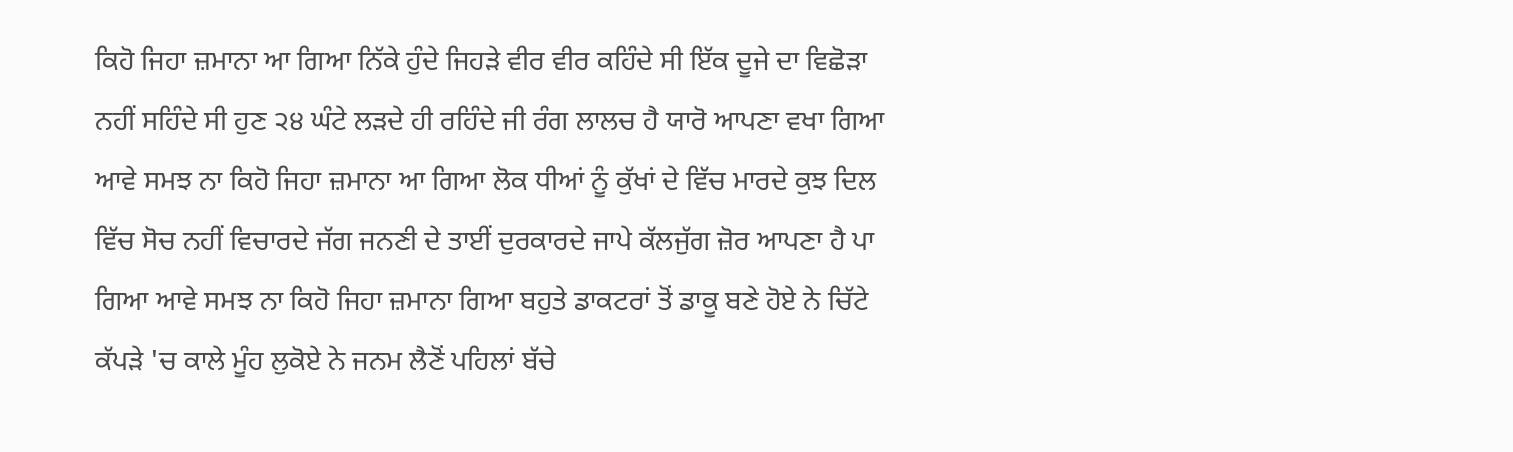ਕਿਹੋ ਜਿਹਾ ਜ਼ਮਾਨਾ ਆ ਗਿਆ ਨਿੱਕੇ ਹੁੰਦੇ ਜਿਹੜੇ ਵੀਰ ਵੀਰ ਕਹਿੰਦੇ ਸੀ ਇੱਕ ਦੂਜੇ ਦਾ ਵਿਛੋੜਾ ਨਹੀਂ ਸਹਿੰਦੇ ਸੀ ਹੁਣ ੨੪ ਘੰਟੇ ਲੜਦੇ ਹੀ ਰਹਿੰਦੇ ਜੀ ਰੰਗ ਲਾਲਚ ਹੈ ਯਾਰੋ ਆਪਣਾ ਵਖਾ ਗਿਆ ਆਵੇ ਸਮਝ ਨਾ ਕਿਹੋ ਜਿਹਾ ਜ਼ਮਾਨਾ ਆ ਗਿਆ ਲੋਕ ਧੀਆਂ ਨੂੰ ਕੁੱਖਾਂ ਦੇ ਵਿੱਚ ਮਾਰਦੇ ਕੁਝ ਦਿਲ ਵਿੱਚ ਸੋਚ ਨਹੀਂ ਵਿਚਾਰਦੇ ਜੱਗ ਜਨਣੀ ਦੇ ਤਾਈਂ ਦੁਰਕਾਰਦੇ ਜਾਪੇ ਕੱਲਜੁੱਗ ਜ਼ੋਰ ਆਪਣਾ ਹੈ ਪਾ ਗਿਆ ਆਵੇ ਸਮਝ ਨਾ ਕਿਹੋ ਜਿਹਾ ਜ਼ਮਾਨਾ ਗਿਆ ਬਹੁਤੇ ਡਾਕਟਰਾਂ ਤੋਂ ਡਾਕੂ ਬਣੇ ਹੋਏ ਨੇ ਚਿੱਟੇ ਕੱਪੜੇ 'ਚ ਕਾਲੇ ਮੂੰਹ ਲੁਕੋਏ ਨੇ ਜਨਮ ਲੈਣੋਂ ਪਹਿਲਾਂ ਬੱਚੇ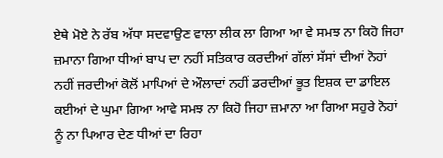ਏਥੇ ਮੋਏ ਨੇ ਰੱਬ ਅੱਧਾ ਸਦਵਾਉਣ ਵਾਲਾ ਲੀਕ ਲਾ ਗਿਆ ਆ ਵੇ ਸਮਝ ਨਾ ਕਿਹੋ ਜਿਹਾ ਜ਼ਮਾਨਾ ਗਿਆ ਧੀਆਂ ਬਾਪ ਦਾ ਨਹੀਂ ਸਤਿਕਾਰ ਕਰਦੀਆਂ ਗੱਲਾਂ ਸੱਸਾਂ ਦੀਆਂ ਨੋਹਾਂ ਨਹੀਂ ਜਰਦੀਆਂ ਕੋਲੋਂ ਮਾਪਿਆਂ ਦੇ ਔਲਾਦਾਂ ਨਹੀਂ ਡਰਦੀਆਂ ਭੂਤ ਇਸ਼ਕ ਦਾ ਡਾਇਲ ਕਈਆਂ ਦੇ ਘੁਮਾ ਗਿਆ ਆਵੇ ਸਮਝ ਨਾ ਕਿਹੋ ਜਿਹਾ ਜ਼ਮਾਨਾ ਆ ਗਿਆ ਸਹੁਰੇ ਨੋਹਾਂ ਨੂੰ ਨਾ ਪਿਆਰ ਦੇਣ ਧੀਆਂ ਦਾ ਰਿਹਾ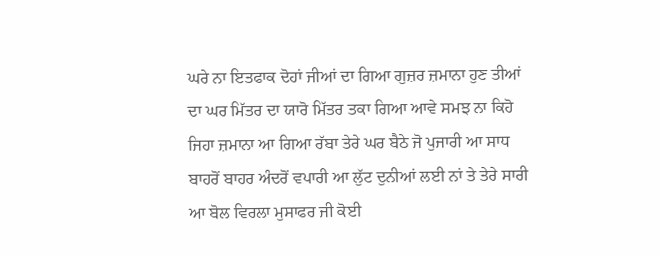ਘਰੇ ਨਾ ਇਤਫਾਕ ਦੋਹਾਂ ਜੀਆਂ ਦਾ ਗਿਆ ਗੁਜ਼ਰ ਜ਼ਮਾਨਾ ਹੁਣ ਤੀਆਂ ਦਾ ਘਰ ਮਿੱਤਰ ਦਾ ਯਾਰੋ ਮਿੱਤਰ ਤਕਾ ਗਿਆ ਆਵੇ ਸਮਝ ਨਾ ਕਿਹੋ ਜਿਹਾ ਜ਼ਮਾਨਾ ਆ ਗਿਆ ਰੱਬਾ ਤੇਰੇ ਘਰ ਬੈਠੇ ਜੋ ਪੁਜਾਰੀ ਆ ਸਾਧ ਬਾਹਰੋਂ ਬਾਹਰ ਅੰਦਰੋਂ ਵਪਾਰੀ ਆ ਲੁੱਟ ਦੁਨੀਆਂ ਲਈ ਨਾਂ ਤੇ ਤੇਰੇ ਸਾਰੀ ਆ ਬੋਲ ਵਿਰਲਾ ਮੁਸਾਫਰ ਜੀ ਕੋਈ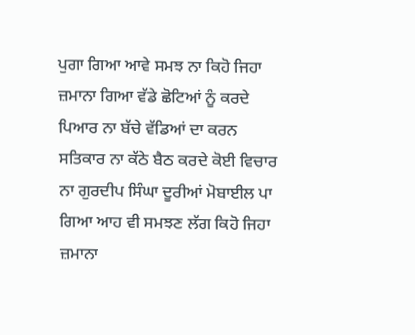ਪੁਗਾ ਗਿਆ ਆਵੇ ਸਮਝ ਨਾ ਕਿਹੋ ਜਿਹਾ ਜ਼ਮਾਨਾ ਗਿਆ ਵੱਡੇ ਛੋਟਿਆਂ ਨੂੰ ਕਰਦੇ ਪਿਆਰ ਨਾ ਬੱਚੇ ਵੱਡਿਆਂ ਦਾ ਕਰਨ ਸਤਿਕਾਰ ਨਾ ਕੱਠੇ ਬੈਠ ਕਰਦੇ ਕੋਈ ਵਿਚਾਰ ਨਾ ਗੁਰਦੀਪ ਸਿੰਘਾ ਦੂਰੀਆਂ ਮੋਬਾਈਲ ਪਾ ਗਿਆ ਆਹ ਵੀ ਸਮਝਣ ਲੱਗ ਕਿਹੋ ਜਿਹਾ ਜ਼ਮਾਨਾ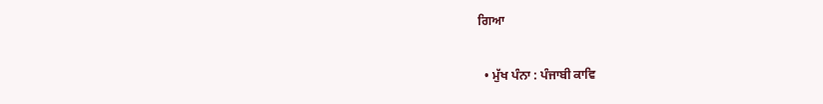ਗਿਆ

  • ਮੁੱਖ ਪੰਨਾ : ਪੰਜਾਬੀ ਕਾਵਿ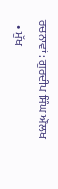ਰਚਨਾਵਾਂ : ਗੁਰਦੀਪ ਸਿੰਘ ਔਲਖ
  • ਮੁੱਖ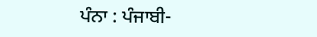ਪੰਨਾ : ਪੰਜਾਬੀ-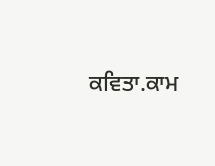ਕਵਿਤਾ.ਕਾਮ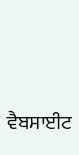ਵੈਬਸਾਈਟ